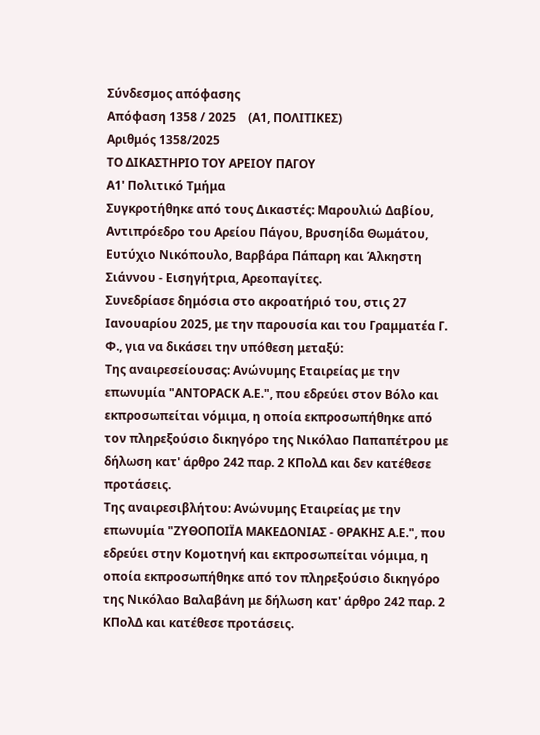Σύνδεσμος απόφασης
Απόφαση 1358 / 2025    (Α1, ΠΟΛΙΤΙΚΕΣ)
Αριθμός 1358/2025
ΤΟ ΔΙΚΑΣΤΗΡΙΟ ΤΟΥ ΑΡΕΙΟΥ ΠΑΓΟΥ
Α1' Πολιτικό Τμήμα
Συγκροτήθηκε από τους Δικαστές: Μαρουλιώ Δαβίου, Αντιπρόεδρο του Αρείου Πάγου, Βρυσηίδα Θωμάτου, Ευτύχιο Νικόπουλο, Βαρβάρα Πάπαρη και Άλκηστη Σιάννου - Εισηγήτρια, Αρεοπαγίτες.
Συνεδρίασε δημόσια στο ακροατήριό του, στις 27 Ιανουαρίου 2025, με την παρουσία και του Γραμματέα Γ. Φ., για να δικάσει την υπόθεση μεταξύ:
Της αναιρεσείουσας: Ανώνυμης Εταιρείας με την επωνυμία "ANTOPACK A.E.", που εδρεύει στoν Βόλο και εκπροσωπείται νόμιμα, η οποία εκπροσωπήθηκε από τον πληρεξούσιο δικηγόρο της Νικόλαο Παπαπέτρου με δήλωση κατ' άρθρο 242 παρ. 2 ΚΠολΔ και δεν κατέθεσε προτάσεις.
Της αναιρεσιβλήτου: Ανώνυμης Εταιρείας με την επωνυμία "ΖΥΘΟΠΟΙΪΑ ΜΑΚΕΔΟΝΙΑΣ - ΘΡΑΚΗΣ Α.Ε.", που εδρεύει στην Κομοτηνή και εκπροσωπείται νόμιμα, η οποία εκπροσωπήθηκε από τον πληρεξούσιο δικηγόρο της Νικόλαο Βαλαβάνη με δήλωση κατ' άρθρο 242 παρ. 2 ΚΠολΔ και κατέθεσε προτάσεις.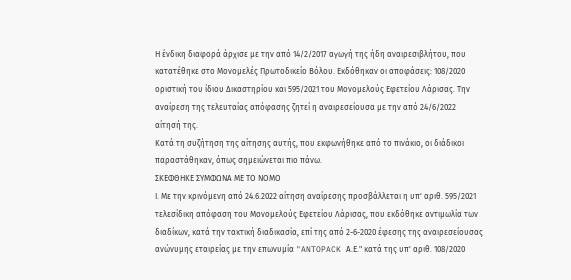Η ένδικη διαφορά άρχισε με την από 14/2/2017 αγωγή της ήδη αναιρεσιβλήτου, που κατατέθηκε στο Μονομελές Πρωτοδικείο Βόλου. Εκδόθηκαν οι αποφάσεις: 108/2020 οριστική του ίδιου Δικαστηρίου και 595/2021 του Μονομελούς Εφετείου Λάρισας. Την αναίρεση της τελευταίας απόφασης ζητεί η αναιρεσείουσα με την από 24/6/2022 αίτησή της.
Κατά τη συζήτηση της αίτησης αυτής, που εκφωνήθηκε από το πινάκιο, οι διάδικοι παραστάθηκαν, όπως σημειώνεται πιο πάνω.
ΣΚΕΦΘΗΚΕ ΣΥΜΦΩΝΑ ΜΕ ΤΟ ΝΟΜΟ
Ι. Με την κρινόμενη από 24.6.2022 αίτηση αναίρεσης προσβάλλεται η υπ' αριθ. 595/2021 τελεσίδικη απόφαση του Μονομελούς Εφετείου Λάρισας, που εκδόθηκε αντιμωλία των διαδίκων, κατά την τακτική διαδικασία, επί της από 2-6-2020 έφεσης της αναιρεσείουσας ανώνυμης εταιρείας με την επωνυμία "ANTOPACK Α.Ε." κατά της υπ' αριθ. 108/2020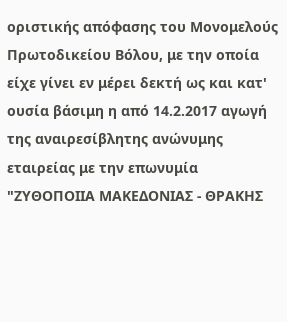οριστικής απόφασης του Μονομελούς Πρωτοδικείου Βόλου, με την οποία είχε γίνει εν μέρει δεκτή ως και κατ' ουσία βάσιμη η από 14.2.2017 αγωγή της αναιρεσίβλητης ανώνυμης εταιρείας με την επωνυμία "ΖΥΘΟΠΟΙΙΑ ΜΑΚΕΔΟΝΙΑΣ - ΘΡΑΚΗΣ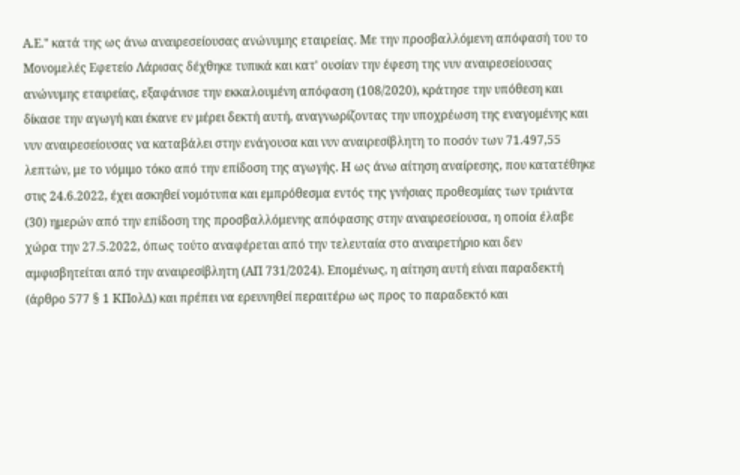Α.Ε." κατά της ως άνω αναιρεσείουσας ανώνυμης εταιρείας. Με την προσβαλλόμενη απόφασή του το Μονομελές Εφετείο Λάρισας δέχθηκε τυπικά και κατ' ουσίαν την έφεση της νυν αναιρεσείουσας ανώνυμης εταιρείας, εξαφάνισε την εκκαλουμένη απόφαση (108/2020), κράτησε την υπόθεση και δίκασε την αγωγή και έκανε εν μέρει δεκτή αυτή, αναγνωρίζοντας την υποχρέωση της εναγομένης και νυν αναιρεσείουσας να καταβάλει στην ενάγουσα και νυν αναιρεσίβλητη το ποσόν των 71.497,55 λεπτών, με το νόμιμο τόκο από την επίδοση της αγωγής. Η ως άνω αίτηση αναίρεσης, που κατατέθηκε στις 24.6.2022, έχει ασκηθεί νομότυπα και εμπρόθεσμα εντός της γνήσιας προθεσμίας των τριάντα (30) ημερών από την επίδοση της προσβαλλόμενης απόφασης στην αναιρεσείουσα, η οποία έλαβε χώρα την 27.5.2022, όπως τούτο αναφέρεται από την τελευταία στο αναιρετήριο και δεν αμφισβητείται από την αναιρεσίβλητη (ΑΠ 731/2024). Επομένως, η αίτηση αυτή είναι παραδεκτή (άρθρο 577 § 1 ΚΠολΔ) και πρέπει να ερευνηθεί περαιτέρω ως προς το παραδεκτό και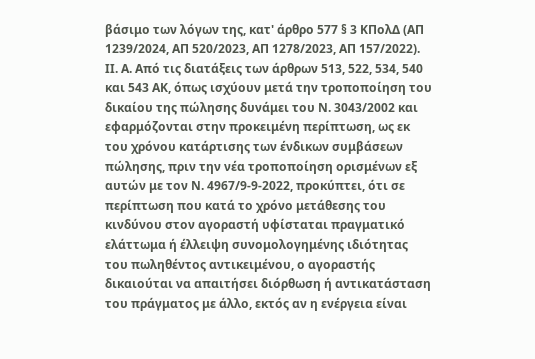βάσιμο των λόγων της, κατ' άρθρο 577 § 3 ΚΠολΔ (ΑΠ 1239/2024, ΑΠ 520/2023, ΑΠ 1278/2023, ΑΠ 157/2022).
ΙΙ. Α. Από τις διατάξεις των άρθρων 513, 522, 534, 540 και 543 ΑΚ, όπως ισχύουν μετά την τροποποίηση του δικαίου της πώλησης δυνάμει του Ν. 3043/2002 και εφαρμόζονται στην προκειμένη περίπτωση, ως εκ του χρόνου κατάρτισης των ένδικων συμβάσεων πώλησης, πριν την νέα τροποποίηση ορισμένων εξ αυτών με τον Ν. 4967/9-9-2022, προκύπτει, ότι σε περίπτωση που κατά το χρόνο μετάθεσης του κινδύνου στον αγοραστή υφίσταται πραγματικό ελάττωμα ή έλλειψη συνομολογημένης ιδιότητας του πωληθέντος αντικειμένου, ο αγοραστής δικαιούται να απαιτήσει διόρθωση ή αντικατάσταση του πράγματος με άλλο, εκτός αν η ενέργεια είναι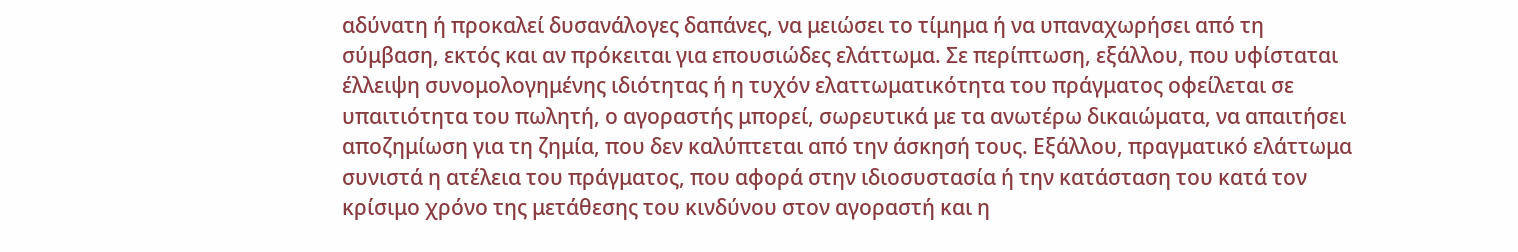αδύνατη ή προκαλεί δυσανάλογες δαπάνες, να μειώσει το τίμημα ή να υπαναχωρήσει από τη σύμβαση, εκτός και αν πρόκειται για επουσιώδες ελάττωμα. Σε περίπτωση, εξάλλου, που υφίσταται έλλειψη συνομολογημένης ιδιότητας ή η τυχόν ελαττωματικότητα του πράγματος οφείλεται σε υπαιτιότητα του πωλητή, ο αγοραστής μπορεί, σωρευτικά με τα ανωτέρω δικαιώματα, να απαιτήσει αποζημίωση για τη ζημία, που δεν καλύπτεται από την άσκησή τους. Εξάλλου, πραγματικό ελάττωμα συνιστά η ατέλεια του πράγματος, που αφορά στην ιδιοσυστασία ή την κατάσταση του κατά τον κρίσιμο χρόνο της μετάθεσης του κινδύνου στον αγοραστή και η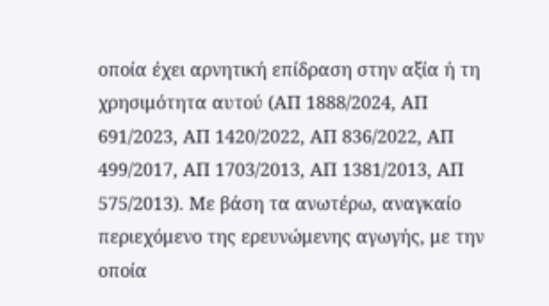οποία έχει αρνητική επίδραση στην αξία ή τη χρησιμότητα αυτού (ΑΠ 1888/2024, ΑΠ 691/2023, ΑΠ 1420/2022, ΑΠ 836/2022, ΑΠ 499/2017, ΑΠ 1703/2013, ΑΠ 1381/2013, ΑΠ 575/2013). Με βάση τα ανωτέρω, αναγκαίο περιεχόμενο της ερευνώμενης αγωγής, με την οποία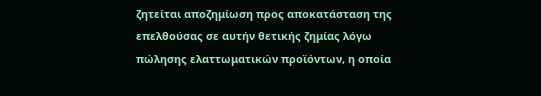ζητείται αποζημίωση προς αποκατάσταση της επελθούσας σε αυτήν θετικής ζημίας λόγω πώλησης ελαττωματικών προϊόντων, η οποία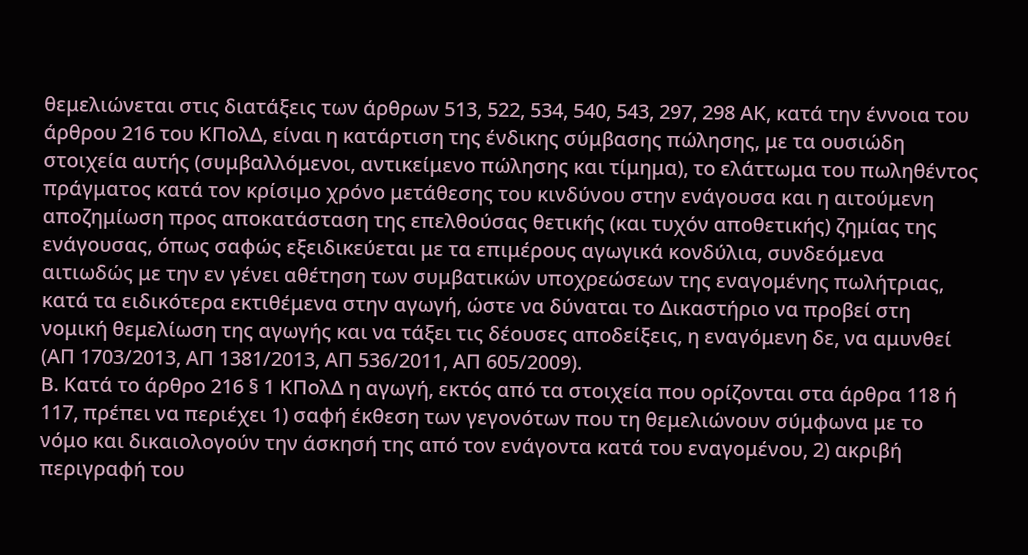θεμελιώνεται στις διατάξεις των άρθρων 513, 522, 534, 540, 543, 297, 298 ΑΚ, κατά την έννοια του άρθρου 216 του ΚΠολΔ, είναι η κατάρτιση της ένδικης σύμβασης πώλησης, με τα ουσιώδη στοιχεία αυτής (συμβαλλόμενοι, αντικείμενο πώλησης και τίμημα), το ελάττωμα του πωληθέντος πράγματος κατά τον κρίσιμο χρόνο μετάθεσης του κινδύνου στην ενάγουσα και η αιτούμενη αποζημίωση προς αποκατάσταση της επελθούσας θετικής (και τυχόν αποθετικής) ζημίας της ενάγουσας, όπως σαφώς εξειδικεύεται με τα επιμέρους αγωγικά κονδύλια, συνδεόμενα αιτιωδώς με την εν γένει αθέτηση των συμβατικών υποχρεώσεων της εναγομένης πωλήτριας, κατά τα ειδικότερα εκτιθέμενα στην αγωγή, ώστε να δύναται το Δικαστήριο να προβεί στη νομική θεμελίωση της αγωγής και να τάξει τις δέουσες αποδείξεις, η εναγόμενη δε, να αμυνθεί (ΑΠ 1703/2013, ΑΠ 1381/2013, ΑΠ 536/2011, ΑΠ 605/2009).
Β. Κατά το άρθρο 216 § 1 ΚΠολΔ η αγωγή, εκτός από τα στοιχεία που ορίζονται στα άρθρα 118 ή 117, πρέπει να περιέχει 1) σαφή έκθεση των γεγονότων που τη θεμελιώνουν σύμφωνα με το νόμο και δικαιολογούν την άσκησή της από τον ενάγοντα κατά του εναγομένου, 2) ακριβή περιγραφή του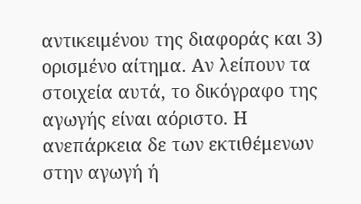αντικειμένου της διαφοράς και 3) ορισμένο αίτημα. Αν λείπουν τα στοιχεία αυτά, το δικόγραφο της αγωγής είναι αόριστο. Η ανεπάρκεια δε των εκτιθέμενων στην αγωγή ή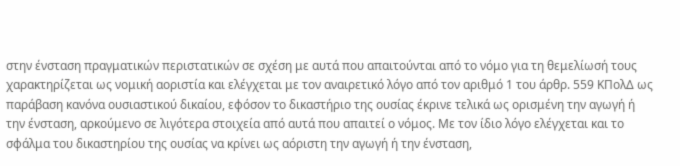στην ένσταση πραγματικών περιστατικών σε σχέση με αυτά που απαιτούνται από το νόμο για τη θεμελίωσή τους χαρακτηρίζεται ως νομική αοριστία και ελέγχεται με τον αναιρετικό λόγο από τον αριθμό 1 του άρθρ. 559 ΚΠολΔ ως παράβαση κανόνα ουσιαστικού δικαίου, εφόσον το δικαστήριο της ουσίας έκρινε τελικά ως ορισμένη την αγωγή ή την ένσταση, αρκούμενο σε λιγότερα στοιχεία από αυτά που απαιτεί ο νόμος. Με τον ίδιο λόγο ελέγχεται και το σφάλμα του δικαστηρίου της ουσίας να κρίνει ως αόριστη την αγωγή ή την ένσταση,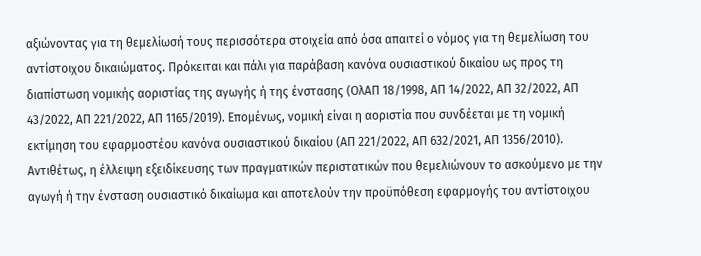αξιώνοντας για τη θεμελίωσή τους περισσότερα στοιχεία από όσα απαιτεί ο νόμος για τη θεμελίωση του αντίστοιχου δικαιώματος. Πρόκειται και πάλι για παράβαση κανόνα ουσιαστικού δικαίου ως προς τη διαπίστωση νομικής αοριστίας της αγωγής ή της ένστασης (ΟλΑΠ 18/1998, ΑΠ 14/2022, ΑΠ 32/2022, ΑΠ 43/2022, ΑΠ 221/2022, ΑΠ 1165/2019). Επομένως, νομική είναι η αοριστία που συνδέεται με τη νομική εκτίμηση του εφαρμοστέου κανόνα ουσιαστικού δικαίου (ΑΠ 221/2022, ΑΠ 632/2021, ΑΠ 1356/2010). Αντιθέτως, η έλλειψη εξειδίκευσης των πραγματικών περιστατικών που θεμελιώνουν το ασκούμενο με την αγωγή ή την ένσταση ουσιαστικό δικαίωμα και αποτελούν την προϋπόθεση εφαρμογής του αντίστοιχου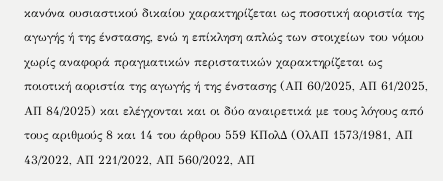κανόνα ουσιαστικού δικαίου χαρακτηρίζεται ως ποσοτική αοριστία της αγωγής ή της ένστασης, ενώ η επίκληση απλώς των στοιχείων του νόμου χωρίς αναφορά πραγματικών περιστατικών χαρακτηρίζεται ως ποιοτική αοριστία της αγωγής ή της ένστασης (ΑΠ 60/2025, ΑΠ 61/2025, ΑΠ 84/2025) και ελέγχονται και οι δύο αναιρετικά με τους λόγους από τους αριθμούς 8 και 14 του άρθρου 559 ΚΠολΔ (ΟλΑΠ 1573/1981, ΑΠ 43/2022, ΑΠ 221/2022, ΑΠ 560/2022, ΑΠ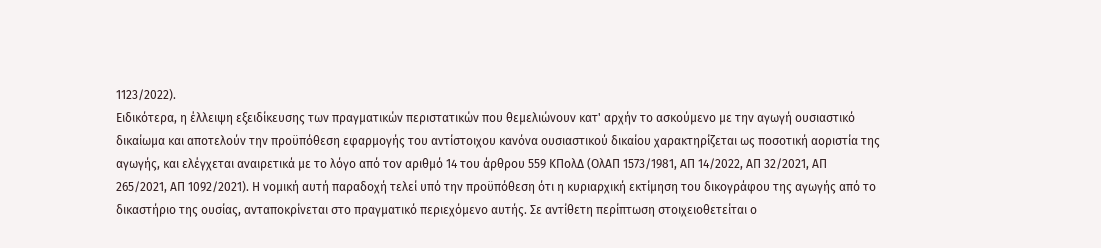1123/2022).
Ειδικότερα, η έλλειψη εξειδίκευσης των πραγματικών περιστατικών που θεμελιώνουν κατ' αρχήν το ασκούμενο με την αγωγή ουσιαστικό δικαίωμα και αποτελούν την προϋπόθεση εφαρμογής του αντίστοιχου κανόνα ουσιαστικού δικαίου χαρακτηρίζεται ως ποσοτική αοριστία της αγωγής, και ελέγχεται αναιρετικά με το λόγο από τον αριθμό 14 του άρθρου 559 ΚΠολΔ (ΟλΑΠ 1573/1981, ΑΠ 14/2022, ΑΠ 32/2021, ΑΠ 265/2021, ΑΠ 1092/2021). Η νομική αυτή παραδοχή τελεί υπό την προϋπόθεση ότι η κυριαρχική εκτίμηση του δικογράφου της αγωγής από το δικαστήριο της ουσίας, ανταποκρίνεται στο πραγματικό περιεχόμενο αυτής. Σε αντίθετη περίπτωση στοιχειοθετείται ο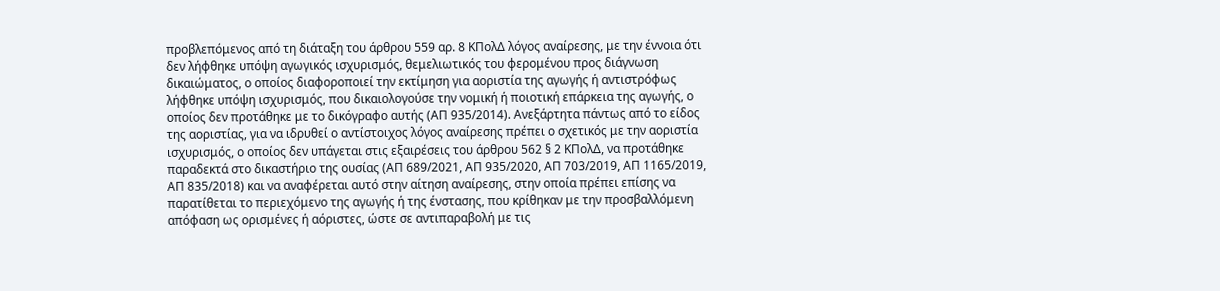προβλεπόμενος από τη διάταξη του άρθρου 559 αρ. 8 ΚΠολΔ λόγος αναίρεσης, με την έννοια ότι δεν λήφθηκε υπόψη αγωγικός ισχυρισμός, θεμελιωτικός του φερομένου προς διάγνωση δικαιώματος, ο οποίος διαφοροποιεί την εκτίμηση για αοριστία της αγωγής ή αντιστρόφως λήφθηκε υπόψη ισχυρισμός, που δικαιολογούσε την νομική ή ποιοτική επάρκεια της αγωγής, ο οποίος δεν προτάθηκε με το δικόγραφο αυτής (ΑΠ 935/2014). Ανεξάρτητα πάντως από το είδος της αοριστίας, για να ιδρυθεί ο αντίστοιχος λόγος αναίρεσης πρέπει ο σχετικός με την αοριστία ισχυρισμός, ο οποίος δεν υπάγεται στις εξαιρέσεις του άρθρου 562 § 2 ΚΠολΔ, να προτάθηκε παραδεκτά στο δικαστήριο της ουσίας (ΑΠ 689/2021, ΑΠ 935/2020, ΑΠ 703/2019, ΑΠ 1165/2019, ΑΠ 835/2018) και να αναφέρεται αυτό στην αίτηση αναίρεσης, στην οποία πρέπει επίσης να παρατίθεται το περιεχόμενο της αγωγής ή της ένστασης, που κρίθηκαν με την προσβαλλόμενη απόφαση ως ορισμένες ή αόριστες, ώστε σε αντιπαραβολή με τις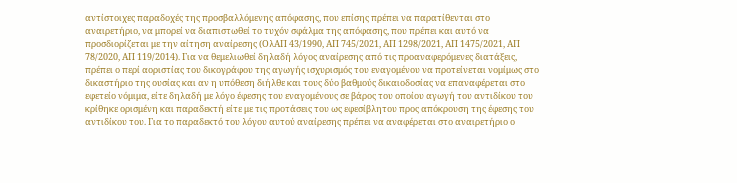αντίστοιχες παραδοχές της προσβαλλόμενης απόφασης, που επίσης πρέπει να παρατίθενται στο αναιρετήριο, να μπορεί να διαπιστωθεί το τυχόν σφάλμα της απόφασης, που πρέπει και αυτό να προσδιορίζεται με την αίτηση αναίρεσης (ΟλΑΠ 43/1990, ΑΠ 745/2021, ΑΠ 1298/2021, ΑΠ 1475/2021, ΑΠ 78/2020, ΑΠ 119/2014). Για να θεμελιωθεί δηλαδή λόγος αναίρεσης από τις προαναφερόμενες διατάξεις, πρέπει ο περί αοριστίας του δικογράφου της αγωγής ισχυρισμός του εναγομένου να προτείνεται νομίμως στο δικαστήριο της ουσίας και αν η υπόθεση διήλθε και τους δύο βαθμούς δικαιοδοσίας να επαναφέρεται στο εφετείο νόμιμα, είτε δηλαδή με λόγο έφεσης του εναγομένους σε βάρος του οποίου αγωγή του αντιδίκου του κρίθηκε ορισμένη και παραδεκτή είτε με τις προτάσεις του ως εφεσίβλητου προς απόκρουση της έφεσης του αντιδίκου του. Για το παραδεκτό του λόγου αυτού αναίρεσης πρέπει να αναφέρεται στο αναιρετήριο ο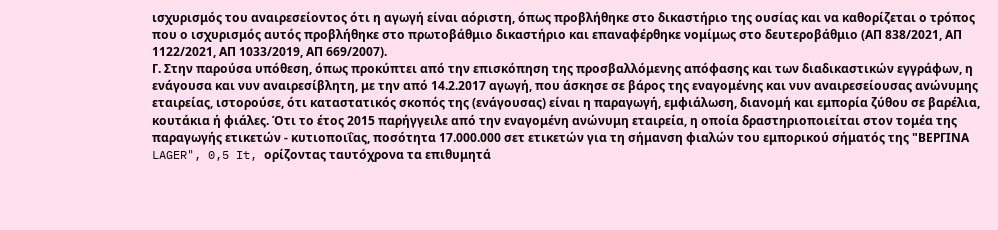ισχυρισμός του αναιρεσείοντος ότι η αγωγή είναι αόριστη, όπως προβλήθηκε στο δικαστήριο της ουσίας και να καθορίζεται ο τρόπος που ο ισχυρισμός αυτός προβλήθηκε στο πρωτοβάθμιο δικαστήριο και επαναφέρθηκε νομίμως στο δευτεροβάθμιο (ΑΠ 838/2021, ΑΠ 1122/2021, ΑΠ 1033/2019, ΑΠ 669/2007).
Γ. Στην παρούσα υπόθεση, όπως προκύπτει από την επισκόπηση της προσβαλλόμενης απόφασης και των διαδικαστικών εγγράφων, η ενάγουσα και νυν αναιρεσίβλητη, με την από 14.2.2017 αγωγή, που άσκησε σε βάρος της εναγομένης και νυν αναιρεσείουσας ανώνυμης εταιρείας, ιστορούσε, ότι καταστατικός σκοπός της (ενάγουσας) είναι η παραγωγή, εμφιάλωση, διανομή και εμπορία ζύθου σε βαρέλια, κουτάκια ή φιάλες. Ότι το έτος 2015 παρήγγειλε από την εναγομένη ανώνυμη εταιρεία, η οποία δραστηριοποιείται στον τομέα της παραγωγής ετικετών - κυτιοποιΐας, ποσότητα 17.000.000 σετ ετικετών για τη σήμανση φιαλών του εμπορικού σήματός της "ΒΕΡΓΙΝΑ LAGER", 0,5 It, ορίζοντας ταυτόχρονα τα επιθυμητά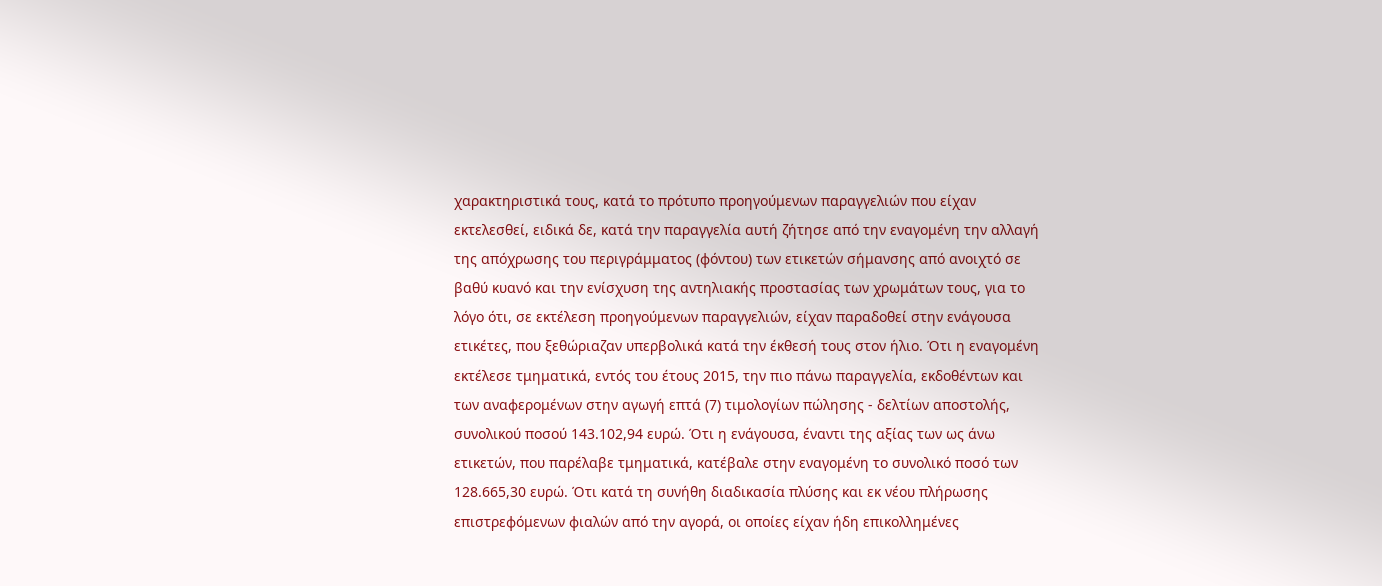χαρακτηριστικά τους, κατά το πρότυπο προηγούμενων παραγγελιών που είχαν εκτελεσθεί, ειδικά δε, κατά την παραγγελία αυτή ζήτησε από την εναγομένη την αλλαγή της απόχρωσης του περιγράμματος (φόντου) των ετικετών σήμανσης από ανοιχτό σε βαθύ κυανό και την ενίσχυση της αντηλιακής προστασίας των χρωμάτων τους, για το λόγο ότι, σε εκτέλεση προηγούμενων παραγγελιών, είχαν παραδοθεί στην ενάγουσα ετικέτες, που ξεθώριαζαν υπερβολικά κατά την έκθεσή τους στον ήλιο. Ότι η εναγομένη εκτέλεσε τμηματικά, εντός του έτους 2015, την πιο πάνω παραγγελία, εκδοθέντων και των αναφερομένων στην αγωγή επτά (7) τιμολογίων πώλησης - δελτίων αποστολής, συνολικού ποσού 143.102,94 ευρώ. Ότι η ενάγουσα, έναντι της αξίας των ως άνω ετικετών, που παρέλαβε τμηματικά, κατέβαλε στην εναγομένη το συνολικό ποσό των 128.665,30 ευρώ. Ότι κατά τη συνήθη διαδικασία πλύσης και εκ νέου πλήρωσης επιστρεφόμενων φιαλών από την αγορά, οι οποίες είχαν ήδη επικολλημένες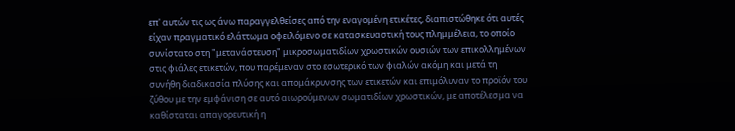επ' αυτών τις ως άνω παραγγελθείσες από την εναγομένη ετικέτες, διαπιστώθηκε ότι αυτές είχαν πραγματικό ελάττωμα οφειλόμενο σε κατασκευαστική τους πλημμέλεια, το οποίο συνίστατο στη "μετανάστευση" μικροσωματιδίων χρωστικών ουσιών των επικολλημένων στις φιάλες ετικετών, που παρέμεναν στο εσωτερικό των φιαλών ακόμη και μετά τη συνήθη διαδικασία πλύσης και απομάκρυνσης των ετικετών και επιμόλυναν το προϊόν του ζύθου με την εμφάνιση σε αυτό αιωρούμενων σωματιδίων χρωστικών, με αποτέλεσμα να καθίσταται απαγορευτική η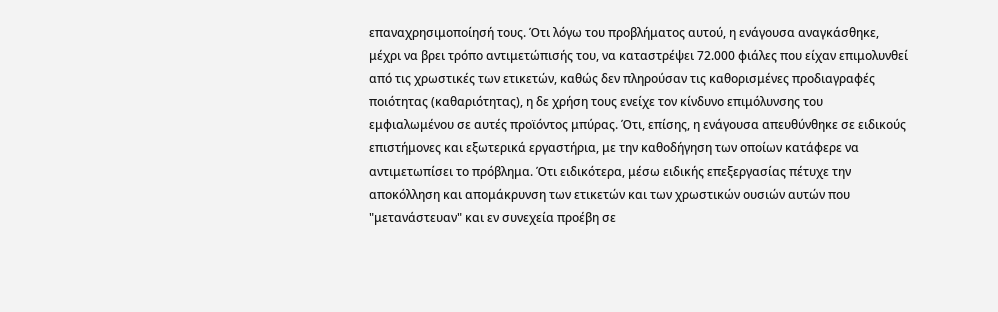επαναχρησιμοποίησή τους. Ότι λόγω του προβλήματος αυτού, η ενάγουσα αναγκάσθηκε, μέχρι να βρει τρόπο αντιμετώπισής του, να καταστρέψει 72.000 φιάλες που είχαν επιμολυνθεί από τις χρωστικές των ετικετών, καθώς δεν πληρούσαν τις καθορισμένες προδιαγραφές ποιότητας (καθαριότητας), η δε χρήση τους ενείχε τον κίνδυνο επιμόλυνσης του εμφιαλωμένου σε αυτές προϊόντος μπύρας. Ότι, επίσης, η ενάγουσα απευθύνθηκε σε ειδικούς επιστήμονες και εξωτερικά εργαστήρια, με την καθοδήγηση των οποίων κατάφερε να αντιμετωπίσει το πρόβλημα. Ότι ειδικότερα, μέσω ειδικής επεξεργασίας πέτυχε την αποκόλληση και απομάκρυνση των ετικετών και των χρωστικών ουσιών αυτών που "μετανάστευαν" και εν συνεχεία προέβη σε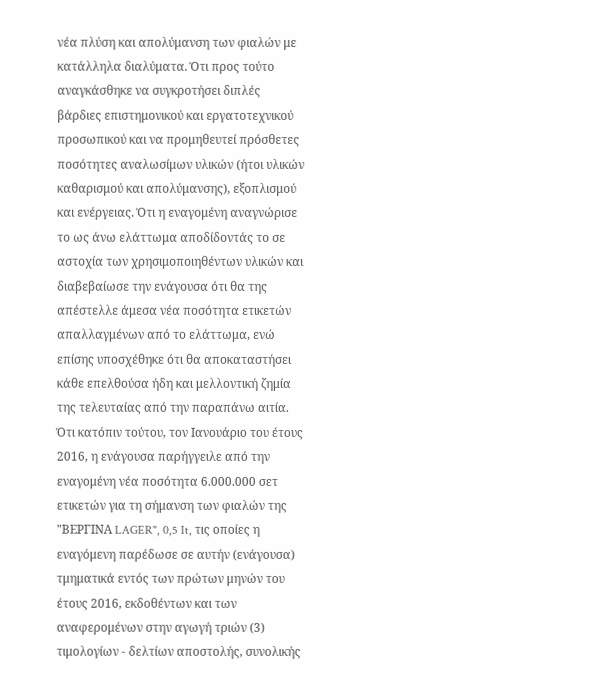νέα πλύση και απολύμανση των φιαλών με κατάλληλα διαλύματα. Ότι προς τούτο αναγκάσθηκε να συγκροτήσει διπλές βάρδιες επιστημονικού και εργατοτεχνικού προσωπικού και να προμηθευτεί πρόσθετες ποσότητες αναλωσίμων υλικών (ήτοι υλικών καθαρισμού και απολύμανσης), εξοπλισμού και ενέργειας. Ότι η εναγομένη αναγνώρισε το ως άνω ελάττωμα αποδίδοντάς το σε αστοχία των χρησιμοποιηθέντων υλικών και διαβεβαίωσε την ενάγουσα ότι θα της απέστελλε άμεσα νέα ποσότητα ετικετών απαλλαγμένων από το ελάττωμα, ενώ επίσης υποσχέθηκε ότι θα αποκαταστήσει κάθε επελθούσα ήδη και μελλοντική ζημία της τελευταίας από την παραπάνω αιτία. Ότι κατόπιν τούτου, τον Ιανουάριο του έτους 2016, η ενάγουσα παρήγγειλε από την εναγομένη νέα ποσότητα 6.000.000 σετ ετικετών για τη σήμανση των φιαλών της "ΒΕΡΓΙΝΑ LAGER", 0,5 It, τις οποίες η εναγόμενη παρέδωσε σε αυτήν (ενάγουσα) τμηματικά εντός των πρώτων μηνών του έτους 2016, εκδοθέντων και των αναφερομένων στην αγωγή τριών (3) τιμολογίων - δελτίων αποστολής, συνολικής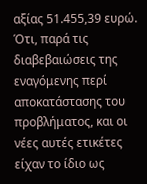αξίας 51.455,39 ευρώ. Ότι, παρά τις διαβεβαιώσεις της εναγόμενης περί αποκατάστασης του προβλήματος, και οι νέες αυτές ετικέτες είχαν το ίδιο ως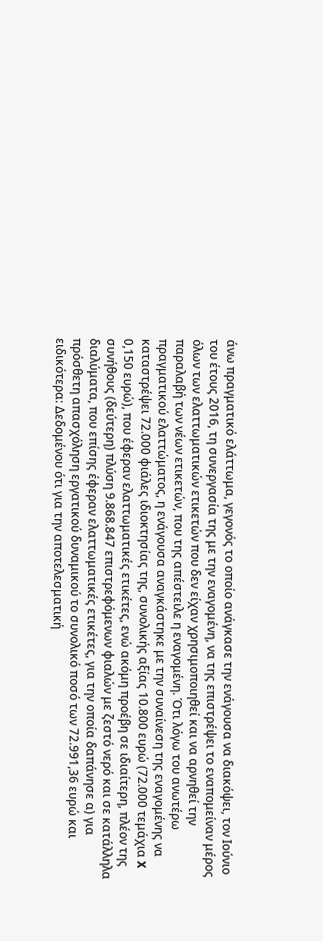άνω πραγματικό ελάττωμα, γεγονός το οποίο ανάγκασε την ενάγουσα να διακόψει, τον Ιούνιο του έτους 2016, τη συνεργασία της με την εναγομένη, να της επιστρέψει το εναπομείναν μέρος όλων των ελαττωματικών ετικετών που δεν είχαν χρησιμοποιηθεί και να αρνηθεί την παραλαβή των νέων ετικετών, που της απέστειλε η εναγομένη. Ότι λόγω του ανωτέρω πραγματικού ελαττώματος, η ενάγουσα αναγκάστηκε με την συναίνεση της εναγομένης να καταστρέψει 72.000 φιάλες ιδιοκτησίας της, συνολικής αξίας 10.800 ευρώ (72.000 τεμάχια X 0,150 ευρώ), που έφεραν ελαττωματικές ετικέτες, ενώ ακόμη προέβη σε ιδιαίτερη, πλέον της συνήθους (δεύτερη) πλύση 9.868.847 επιστρεφόμενων φιαλών με ζεστό νερό και σε κατάλληλα διαλύματα, που επίσης έφεραν ελαττωματικές ετικέτες, για την οποία δαπάνησε α) για πρόσθετη απασχόληση εργατικού δυναμικού το συνολικό ποσό των 72.991,36 ευρώ και ειδικότερα: Δεδομένου ότι για την αποτελεσματική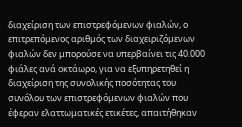διαχείριση των επιστρεφόμενων φιαλών, ο επιτρεπόμενος αριθμός των διαχειριζόμενων φιαλών δεν μπορούσε να υπερβαίνει τις 40.000 φιάλες ανά οκτάωρο, για να εξυπηρετηθεί η διαχείριση της συνολικής ποσότητας του συνόλου των επιστρεφόμενων φιαλών που έφεραν ελαττωματικές ετικέτες, απαιτήθηκαν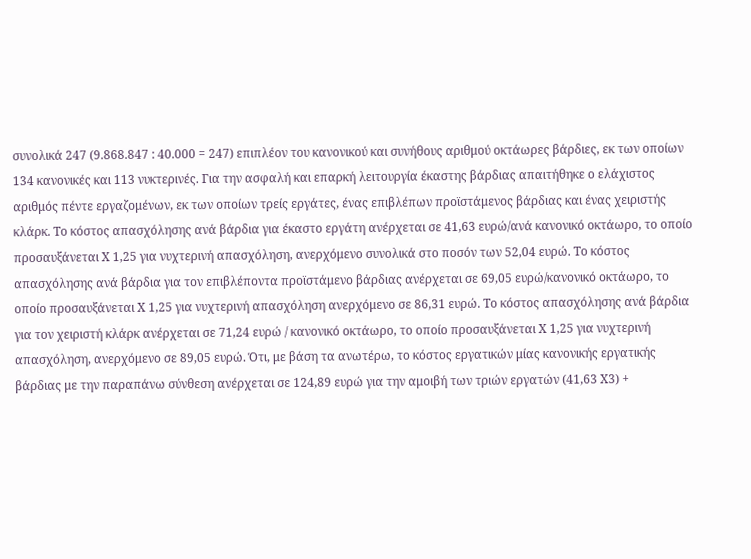συνολικά 247 (9.868.847 : 40.000 = 247) επιπλέον του κανονικού και συνήθους αριθμού οκτάωρες βάρδιες, εκ των οποίων 134 κανονικές και 113 νυκτερινές. Για την ασφαλή και επαρκή λειτουργία έκαστης βάρδιας απαιτήθηκε ο ελάχιστος αριθμός πέντε εργαζομένων, εκ των οποίων τρείς εργάτες, ένας επιβλέπων προϊστάμενος βάρδιας και ένας χειριστής κλάρκ. Το κόστος απασχόλησης ανά βάρδια για έκαστο εργάτη ανέρχεται σε 41,63 ευρώ/ανά κανονικό οκτάωρο, το οποίο προσαυξάνεται Χ 1,25 για νυχτερινή απασχόληση, ανερχόμενο συνολικά στο ποσόν των 52,04 ευρώ. Το κόστος απασχόλησης ανά βάρδια για τον επιβλέποντα προϊστάμενο βάρδιας ανέρχεται σε 69,05 ευρώ/κανονικό οκτάωρο, το οποίο προσαυξάνεται X 1,25 για νυχτερινή απασχόληση ανερχόμενο σε 86,31 ευρώ. Το κόστος απασχόλησης ανά βάρδια για τον χειριστή κλάρκ ανέρχεται σε 71,24 ευρώ / κανονικό οκτάωρο, το οποίο προσαυξάνεται X 1,25 για νυχτερινή απασχόληση, ανερχόμενο σε 89,05 ευρώ. Ότι, με βάση τα ανωτέρω, το κόστος εργατικών μίας κανονικής εργατικής βάρδιας με την παραπάνω σύνθεση ανέρχεται σε 124,89 ευρώ για την αμοιβή των τριών εργατών (41,63 Χ3) +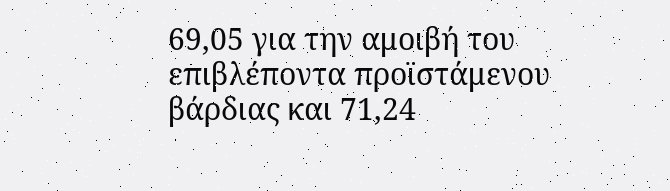69,05 για την αμοιβή του επιβλέποντα προϊστάμενου βάρδιας και 71,24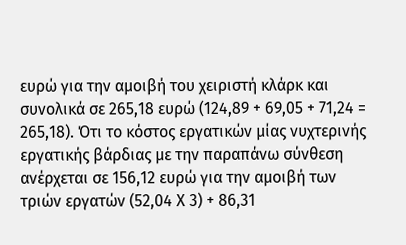ευρώ για την αμοιβή του χειριστή κλάρκ και συνολικά σε 265,18 ευρώ (124,89 + 69,05 + 71,24 = 265,18). Ότι το κόστος εργατικών μίας νυχτερινής εργατικής βάρδιας με την παραπάνω σύνθεση ανέρχεται σε 156,12 ευρώ για την αμοιβή των τριών εργατών (52,04 Χ 3) + 86,31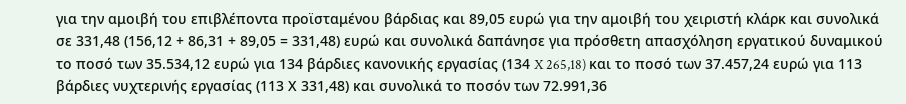για την αμοιβή του επιβλέποντα προϊσταμένου βάρδιας και 89,05 ευρώ για την αμοιβή του χειριστή κλάρκ και συνολικά σε 331,48 (156,12 + 86,31 + 89,05 = 331,48) ευρώ και συνολικά δαπάνησε για πρόσθετη απασχόληση εργατικού δυναμικού το ποσό των 35.534,12 ευρώ για 134 βάρδιες κανονικής εργασίας (134 X 265,18) και το ποσό των 37.457,24 ευρώ για 113 βάρδιες νυχτερινής εργασίας (113 Χ 331,48) και συνολικά το ποσόν των 72.991,36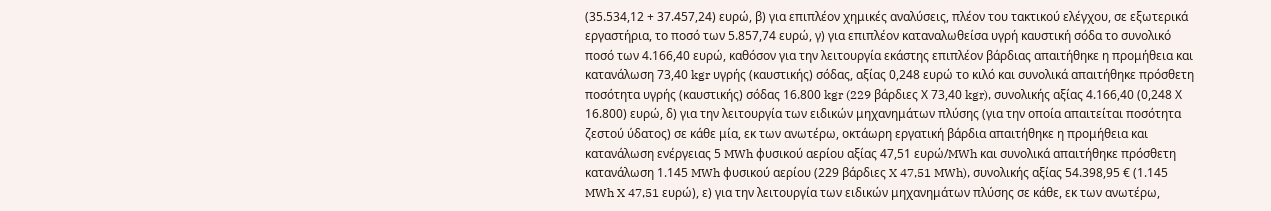(35.534,12 + 37.457,24) ευρώ, β) για επιπλέον χημικές αναλύσεις, πλέον του τακτικού ελέγχου, σε εξωτερικά εργαστήρια, το ποσό των 5.857,74 ευρώ, γ) για επιπλέον καταναλωθείσα υγρή καυστική σόδα το συνολικό ποσό των 4.166,40 ευρώ, καθόσον για την λειτουργία εκάστης επιπλέον βάρδιας απαιτήθηκε η προμήθεια και κατανάλωση 73,40 kgr υγρής (καυστικής) σόδας, αξίας 0,248 ευρώ το κιλό και συνολικά απαιτήθηκε πρόσθετη ποσότητα υγρής (καυστικής) σόδας 16.800 kgr (229 βάρδιες Χ 73,40 kgr), συνολικής αξίας 4.166,40 (0,248 Χ 16.800) ευρώ, δ) για την λειτουργία των ειδικών μηχανημάτων πλύσης (για την οποία απαιτείται ποσότητα ζεστού ύδατος) σε κάθε μία, εκ των ανωτέρω, οκτάωρη εργατική βάρδια απαιτήθηκε η προμήθεια και κατανάλωση ενέργειας 5 MWh φυσικού αερίου αξίας 47,51 ευρώ/MWh και συνολικά απαιτήθηκε πρόσθετη κατανάλωση 1.145 MWh φυσικού αερίου (229 βάρδιες X 47,51 MWh), συνολικής αξίας 54.398,95 € (1.145 MWh X 47,51 ευρώ), ε) για την λειτουργία των ειδικών μηχανημάτων πλύσης σε κάθε, εκ των ανωτέρω,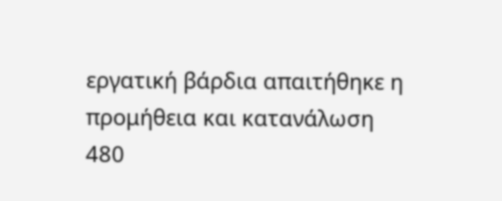εργατική βάρδια απαιτήθηκε η προμήθεια και κατανάλωση 480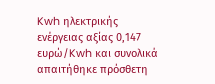Kwh ηλεκτρικής ενέργειας αξίας 0,147 ευρώ/Kwh και συνολικά απαιτήθηκε πρόσθετη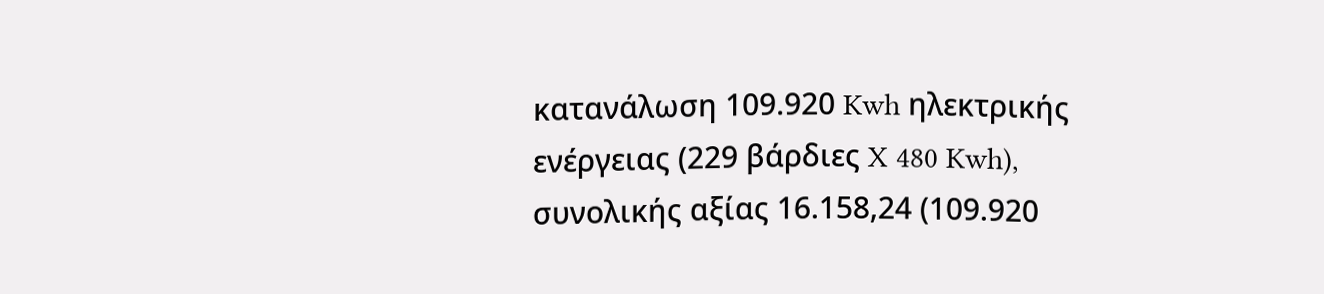κατανάλωση 109.920 Kwh ηλεκτρικής ενέργειας (229 βάρδιες X 480 Kwh), συνολικής αξίας 16.158,24 (109.920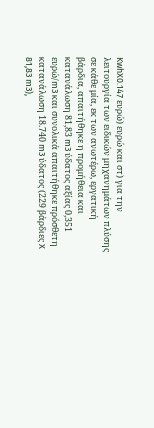KwhX0.147 ευρώ) ευρώ και στ) για την λειτουργία των ειδικών μηχανημάτων πλύσης σε κάθε μία, εκ των ανωτέρω, εργατική βάρδια, απαιτήθηκε η προμήθεια και κατανάλωση 81,83 m3 ύδατος αξίας 0,351 ευρώ/m3 και συνολικά απαιτήθηκε πρόσθετη κατανάλωση 18.740 m3 ύδατος (229 βάρδιες X 81,83 m3),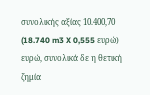συνολικής αξίας 10.400,70 (18.740 m3 X 0,555 ευρώ) ευρώ, συνολικά δε η θετική ζημία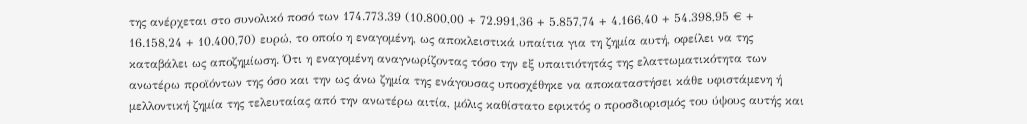της ανέρχεται στο συνολικό ποσό των 174.773.39 (10.800,00 + 72.991,36 + 5.857,74 + 4.166,40 + 54.398,95 € + 16.158,24 + 10.400,70) ευρώ, το οποίο η εναγομένη, ως αποκλειστικά υπαίτια για τη ζημία αυτή, οφείλει να της καταβάλει ως αποζημίωση. Ότι η εναγομένη αναγνωρίζοντας τόσο την εξ υπαιτιότητάς της ελαττωματικότητα των ανωτέρω προϊόντων της όσο και την ως άνω ζημία της ενάγουσας υποσχέθηκε να αποκαταστήσει κάθε υφιστάμενη ή μελλοντική ζημία της τελευταίας από την ανωτέρω αιτία, μόλις καθίστατο εφικτός ο προσδιορισμός του ύψους αυτής και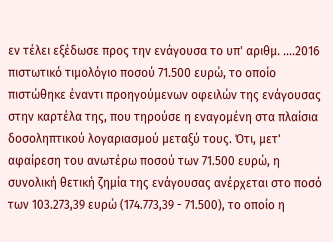εν τέλει εξέδωσε προς την ενάγουσα το υπ' αριθμ. ....2016 πιστωτικό τιμολόγιο ποσού 71.500 ευρώ, το οποίο πιστώθηκε έναντι προηγούμενων οφειλών της ενάγουσας στην καρτέλα της, που τηρούσε η εναγομένη στα πλαίσια δοσοληπτικού λογαριασμού μεταξύ τους. Ότι, μετ' αφαίρεση του ανωτέρω ποσού των 71.500 ευρώ, η συνολική θετική ζημία της ενάγουσας ανέρχεται στο ποσό των 103.273,39 ευρώ (174.773,39 - 71.500), το οποίο η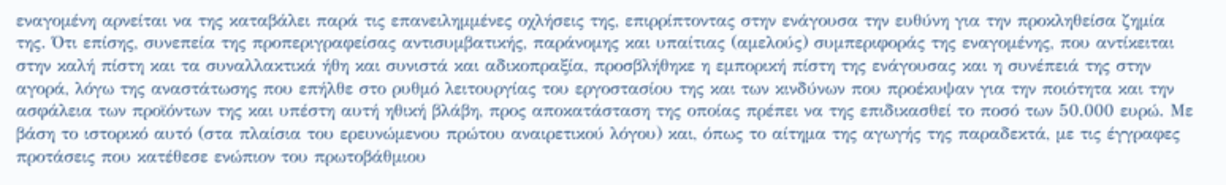εναγομένη αρνείται να της καταβάλει παρά τις επανειλημμένες οχλήσεις της, επιρρίπτοντας στην ενάγουσα την ευθύνη για την προκληθείσα ζημία της. Ότι επίσης, συνεπεία της προπεριγραφείσας αντισυμβατικής, παράνομης και υπαίτιας (αμελούς) συμπεριφοράς της εναγομένης, που αντίκειται στην καλή πίστη και τα συναλλακτικά ήθη και συνιστά και αδικοπραξία, προσβλήθηκε η εμπορική πίστη της ενάγουσας και η συνέπειά της στην αγορά, λόγω της αναστάτωσης που επήλθε στο ρυθμό λειτουργίας του εργοστασίου της και των κινδύνων που προέκυψαν για την ποιότητα και την ασφάλεια των προϊόντων της και υπέστη αυτή ηθική βλάβη, προς αποκατάσταση της οποίας πρέπει να της επιδικασθεί το ποσό των 50.000 ευρώ. Με βάση το ιστορικό αυτό (στα πλαίσια του ερευνώμενου πρώτου αναιρετικού λόγου) και, όπως το αίτημα της αγωγής της παραδεκτά, με τις έγγραφες προτάσεις που κατέθεσε ενώπιον του πρωτοβάθμιου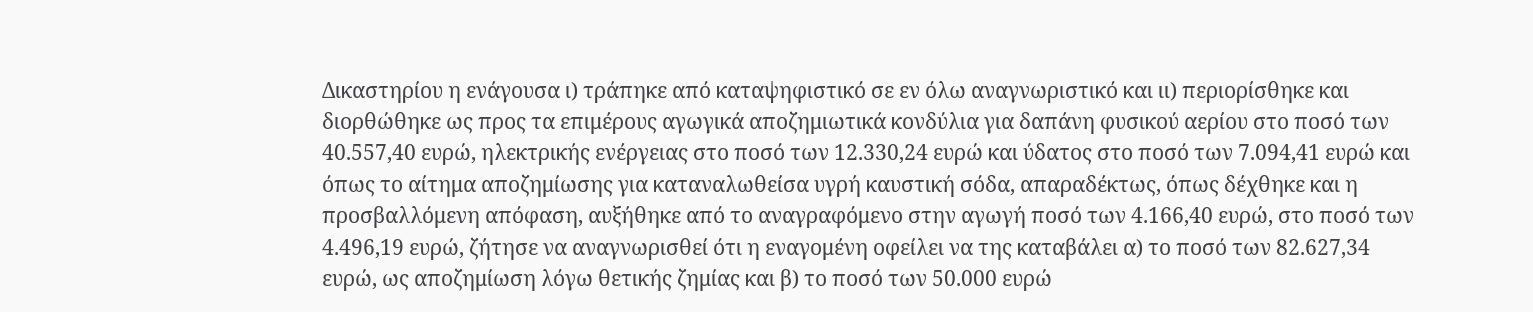Δικαστηρίου η ενάγουσα ι) τράπηκε από καταψηφιστικό σε εν όλω αναγνωριστικό και ιι) περιορίσθηκε και διορθώθηκε ως προς τα επιμέρους αγωγικά αποζημιωτικά κονδύλια για δαπάνη φυσικού αερίου στο ποσό των 40.557,40 ευρώ, ηλεκτρικής ενέργειας στο ποσό των 12.330,24 ευρώ και ύδατος στο ποσό των 7.094,41 ευρώ και όπως το αίτημα αποζημίωσης για καταναλωθείσα υγρή καυστική σόδα, απαραδέκτως, όπως δέχθηκε και η προσβαλλόμενη απόφαση, αυξήθηκε από το αναγραφόμενο στην αγωγή ποσό των 4.166,40 ευρώ, στο ποσό των 4.496,19 ευρώ, ζήτησε να αναγνωρισθεί ότι η εναγομένη οφείλει να της καταβάλει α) το ποσό των 82.627,34 ευρώ, ως αποζημίωση λόγω θετικής ζημίας και β) το ποσό των 50.000 ευρώ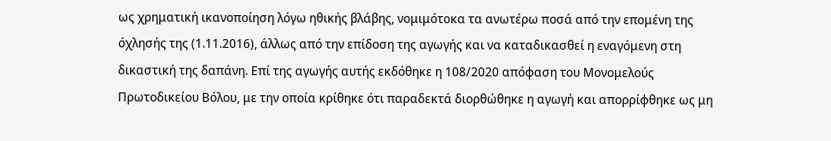ως χρηματική ικανοποίηση λόγω ηθικής βλάβης, νομιμότοκα τα ανωτέρω ποσά από την επομένη της όχλησής της (1.11.2016), άλλως από την επίδοση της αγωγής και να καταδικασθεί η εναγόμενη στη δικαστική της δαπάνη. Επί της αγωγής αυτής εκδόθηκε η 108/2020 απόφαση του Μονομελούς Πρωτοδικείου Βόλου, με την οποία κρίθηκε ότι παραδεκτά διορθώθηκε η αγωγή και απορρίφθηκε ως μη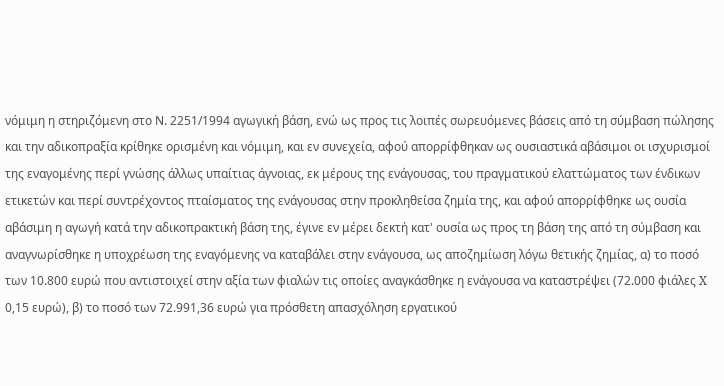νόμιμη η στηριζόμενη στο Ν. 2251/1994 αγωγική βάση, ενώ ως προς τις λοιπές σωρευόμενες βάσεις από τη σύμβαση πώλησης και την αδικοπραξία κρίθηκε ορισμένη και νόμιμη, και εν συνεχεία, αφού απορρίφθηκαν ως ουσιαστικά αβάσιμοι οι ισχυρισμοί της εναγομένης περί γνώσης άλλως υπαίτιας άγνοιας, εκ μέρους της ενάγουσας, του πραγματικού ελαττώματος των ένδικων ετικετών και περί συντρέχοντος πταίσματος της ενάγουσας στην προκληθείσα ζημία της, και αφού απορρίφθηκε ως ουσία αβάσιμη η αγωγή κατά την αδικοπρακτική βάση της, έγινε εν μέρει δεκτή κατ' ουσία ως προς τη βάση της από τη σύμβαση και αναγνωρίσθηκε η υποχρέωση της εναγόμενης να καταβάλει στην ενάγουσα, ως αποζημίωση λόγω θετικής ζημίας, α) το ποσό των 10.800 ευρώ που αντιστοιχεί στην αξία των φιαλών τις οποίες αναγκάσθηκε η ενάγουσα να καταστρέψει (72.000 φιάλες X 0,15 ευρώ), β) το ποσό των 72.991,36 ευρώ για πρόσθετη απασχόληση εργατικού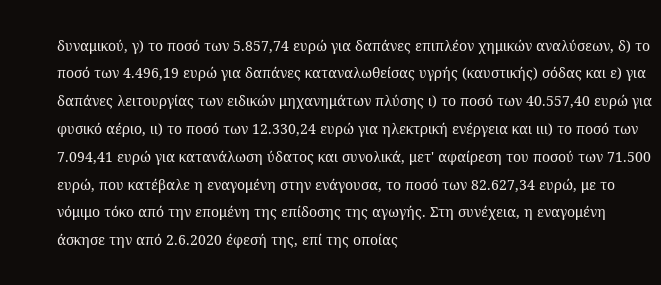δυναμικού, γ) το ποσό των 5.857,74 ευρώ για δαπάνες επιπλέον χημικών αναλύσεων, δ) το ποσό των 4.496,19 ευρώ για δαπάνες καταναλωθείσας υγρής (καυστικής) σόδας και ε) για δαπάνες λειτουργίας των ειδικών μηχανημάτων πλύσης ι) το ποσό των 40.557,40 ευρώ για φυσικό αέριο, ιι) το ποσό των 12.330,24 ευρώ για ηλεκτρική ενέργεια και ιιι) το ποσό των 7.094,41 ευρώ για κατανάλωση ύδατος και συνολικά, μετ' αφαίρεση του ποσού των 71.500 ευρώ, που κατέβαλε η εναγομένη στην ενάγουσα, το ποσό των 82.627,34 ευρώ, με το νόμιμο τόκο από την επομένη της επίδοσης της αγωγής. Στη συνέχεια, η εναγομένη άσκησε την από 2.6.2020 έφεσή της, επί της οποίας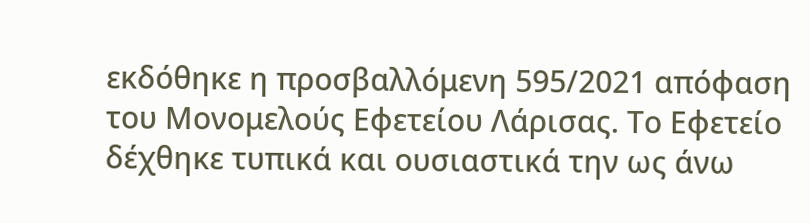εκδόθηκε η προσβαλλόμενη 595/2021 απόφαση του Μονομελούς Εφετείου Λάρισας. Το Εφετείο δέχθηκε τυπικά και ουσιαστικά την ως άνω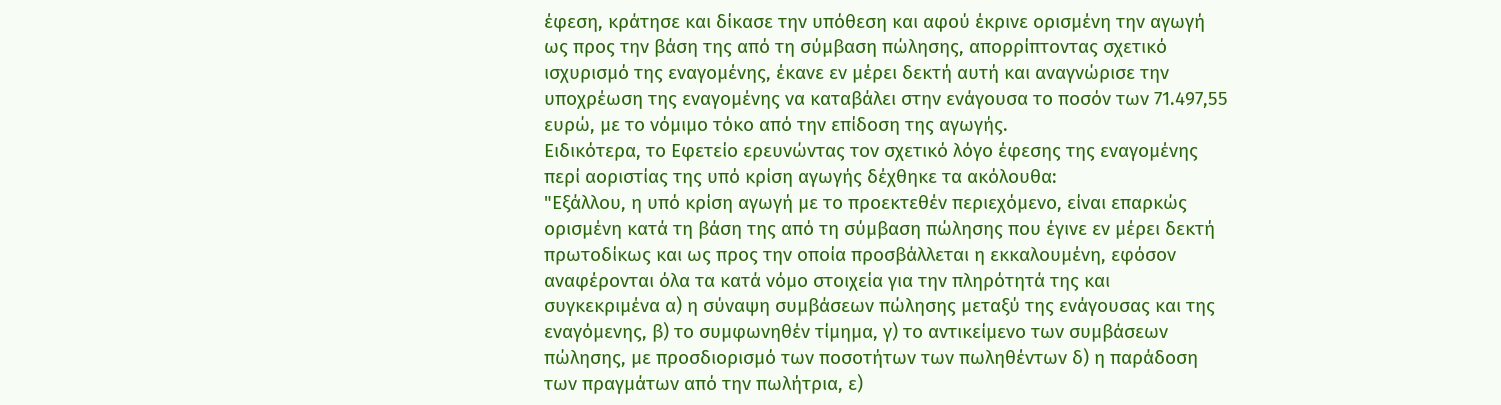έφεση, κράτησε και δίκασε την υπόθεση και αφού έκρινε ορισμένη την αγωγή ως προς την βάση της από τη σύμβαση πώλησης, απορρίπτοντας σχετικό ισχυρισμό της εναγομένης, έκανε εν μέρει δεκτή αυτή και αναγνώρισε την υποχρέωση της εναγομένης να καταβάλει στην ενάγουσα το ποσόν των 71.497,55 ευρώ, με το νόμιμο τόκο από την επίδοση της αγωγής.
Ειδικότερα, το Εφετείο ερευνώντας τον σχετικό λόγο έφεσης της εναγομένης περί αοριστίας της υπό κρίση αγωγής δέχθηκε τα ακόλουθα:
"Εξάλλου, η υπό κρίση αγωγή με το προεκτεθέν περιεχόμενο, είναι επαρκώς ορισμένη κατά τη βάση της από τη σύμβαση πώλησης που έγινε εν μέρει δεκτή πρωτοδίκως και ως προς την οποία προσβάλλεται η εκκαλουμένη, εφόσον αναφέρονται όλα τα κατά νόμο στοιχεία για την πληρότητά της και συγκεκριμένα α) η σύναψη συμβάσεων πώλησης μεταξύ της ενάγουσας και της εναγόμενης, β) το συμφωνηθέν τίμημα, γ) το αντικείμενο των συμβάσεων πώλησης, με προσδιορισμό των ποσοτήτων των πωληθέντων δ) η παράδοση των πραγμάτων από την πωλήτρια, ε)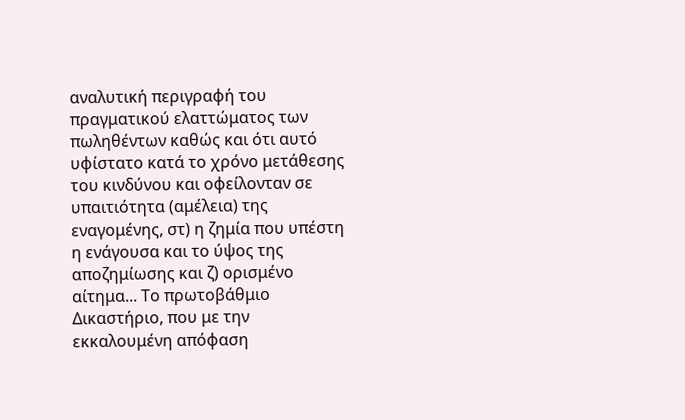αναλυτική περιγραφή του πραγματικού ελαττώματος των πωληθέντων καθώς και ότι αυτό υφίστατο κατά το χρόνο μετάθεσης του κινδύνου και οφείλονταν σε υπαιτιότητα (αμέλεια) της εναγομένης, στ) η ζημία που υπέστη η ενάγουσα και το ύψος της αποζημίωσης και ζ) ορισμένο αίτημα... Το πρωτοβάθμιο Δικαστήριο, που με την εκκαλουμένη απόφαση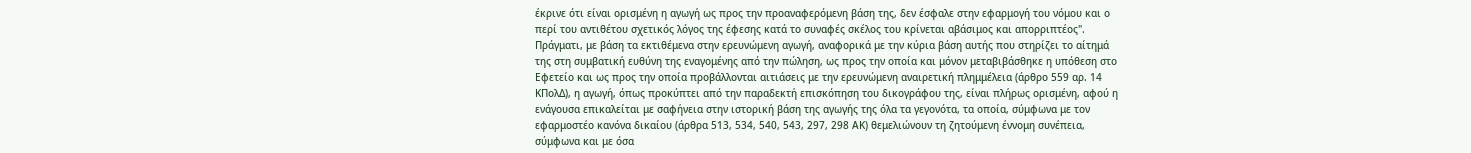έκρινε ότι είναι ορισμένη η αγωγή ως προς την προαναφερόμενη βάση της, δεν έσφαλε στην εφαρμογή του νόμου και ο περί του αντιθέτου σχετικός λόγος της έφεσης κατά το συναφές σκέλος του κρίνεται αβάσιμος και απορριπτέος". Πράγματι, με βάση τα εκτιθέμενα στην ερευνώμενη αγωγή, αναφορικά με την κύρια βάση αυτής που στηρίζει το αίτημά της στη συμβατική ευθύνη της εναγομένης από την πώληση, ως προς την οποία και μόνον μεταβιβάσθηκε η υπόθεση στο Εφετείο και ως προς την οποία προβάλλονται αιτιάσεις με την ερευνώμενη αναιρετική πλημμέλεια (άρθρο 559 αρ. 14 ΚΠολΔ), η αγωγή, όπως προκύπτει από την παραδεκτή επισκόπηση του δικογράφου της, είναι πλήρως ορισμένη, αφού η ενάγουσα επικαλείται με σαφήνεια στην ιστορική βάση της αγωγής της όλα τα γεγονότα, τα οποία, σύμφωνα με τον εφαρμοστέο κανόνα δικαίου (άρθρα 513, 534, 540, 543, 297, 298 ΑΚ) θεμελιώνουν τη ζητούμενη έννομη συνέπεια, σύμφωνα και με όσα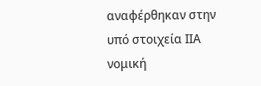αναφέρθηκαν στην υπό στοιχεία ΙΙΑ νομική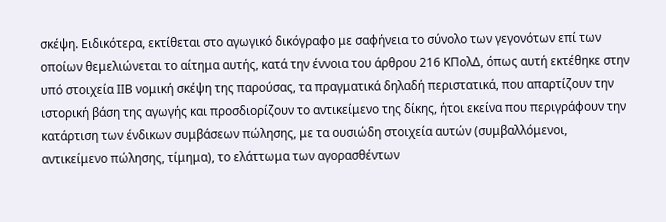σκέψη. Ειδικότερα, εκτίθεται στο αγωγικό δικόγραφο με σαφήνεια το σύνολο των γεγονότων επί των οποίων θεμελιώνεται το αίτημα αυτής, κατά την έννοια του άρθρου 216 ΚΠολΔ, όπως αυτή εκτέθηκε στην υπό στοιχεία ΙΙΒ νομική σκέψη της παρούσας, τα πραγματικά δηλαδή περιστατικά, που απαρτίζουν την ιστορική βάση της αγωγής και προσδιορίζουν το αντικείμενο της δίκης, ήτοι εκείνα που περιγράφουν την κατάρτιση των ένδικων συμβάσεων πώλησης, με τα ουσιώδη στοιχεία αυτών (συμβαλλόμενοι, αντικείμενο πώλησης, τίμημα), το ελάττωμα των αγορασθέντων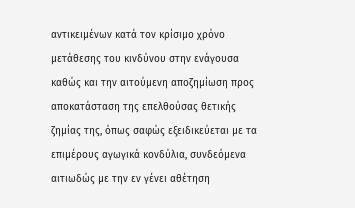αντικειμένων κατά τον κρίσιμο χρόνο μετάθεσης του κινδύνου στην ενάγουσα καθώς και την αιτούμενη αποζημίωση προς αποκατάσταση της επελθούσας θετικής ζημίας της, όπως σαφώς εξειδικεύεται με τα επιμέρους αγωγικά κονδύλια, συνδεόμενα αιτιωδώς με την εν γένει αθέτηση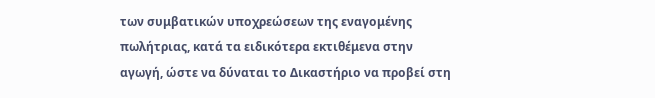των συμβατικών υποχρεώσεων της εναγομένης πωλήτριας, κατά τα ειδικότερα εκτιθέμενα στην αγωγή, ώστε να δύναται το Δικαστήριο να προβεί στη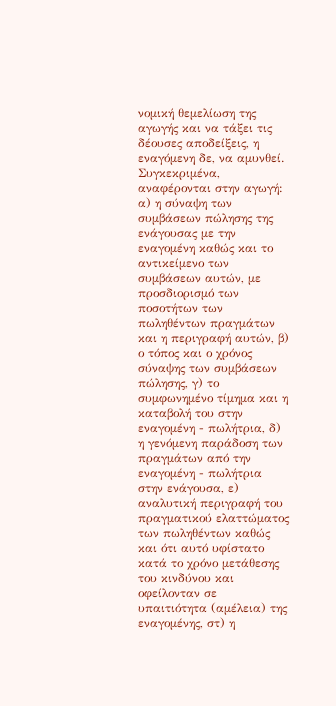νομική θεμελίωση της αγωγής και να τάξει τις δέουσες αποδείξεις, η εναγόμενη δε, να αμυνθεί. Συγκεκριμένα, αναφέρονται στην αγωγή: α) η σύναψη των συμβάσεων πώλησης της ενάγουσας με την εναγομένη καθώς και το αντικείμενο των συμβάσεων αυτών, με προσδιορισμό των ποσοτήτων των πωληθέντων πραγμάτων και η περιγραφή αυτών, β) ο τόπος και ο χρόνος σύναψης των συμβάσεων πώλησης, γ) το συμφωνημένο τίμημα και η καταβολή του στην εναγομένη - πωλήτρια, δ) η γενόμενη παράδοση των πραγμάτων από την εναγομένη - πωλήτρια στην ενάγουσα, ε) αναλυτική περιγραφή του πραγματικού ελαττώματος των πωληθέντων καθώς και ότι αυτό υφίστατο κατά το χρόνο μετάθεσης του κινδύνου και οφείλονταν σε υπαιτιότητα (αμέλεια) της εναγομένης, στ) η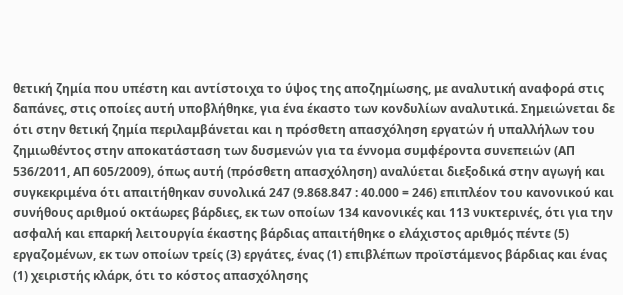θετική ζημία που υπέστη και αντίστοιχα το ύψος της αποζημίωσης, με αναλυτική αναφορά στις δαπάνες, στις οποίες αυτή υποβλήθηκε, για ένα έκαστο των κονδυλίων αναλυτικά. Σημειώνεται δε ότι στην θετική ζημία περιλαμβάνεται και η πρόσθετη απασχόληση εργατών ή υπαλλήλων του ζημιωθέντος στην αποκατάσταση των δυσμενών για τα έννομα συμφέροντα συνεπειών (ΑΠ 536/2011, ΑΠ 605/2009), όπως αυτή (πρόσθετη απασχόληση) αναλύεται διεξοδικά στην αγωγή και συγκεκριμένα ότι απαιτήθηκαν συνολικά 247 (9.868.847 : 40.000 = 246) επιπλέον του κανονικού και συνήθους αριθμού οκτάωρες βάρδιες, εκ των οποίων 134 κανονικές και 113 νυκτερινές, ότι για την ασφαλή και επαρκή λειτουργία έκαστης βάρδιας απαιτήθηκε ο ελάχιστος αριθμός πέντε (5) εργαζομένων, εκ των οποίων τρείς (3) εργάτες, ένας (1) επιβλέπων προϊστάμενος βάρδιας και ένας (1) χειριστής κλάρκ, ότι το κόστος απασχόλησης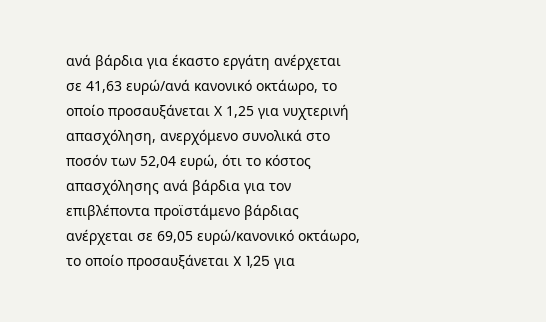ανά βάρδια για έκαστο εργάτη ανέρχεται σε 41,63 ευρώ/ανά κανονικό οκτάωρο, το οποίο προσαυξάνεται Χ 1,25 για νυχτερινή απασχόληση, ανερχόμενο συνολικά στο ποσόν των 52,04 ευρώ, ότι το κόστος απασχόλησης ανά βάρδια για τον επιβλέποντα προϊστάμενο βάρδιας ανέρχεται σε 69,05 ευρώ/κανονικό οκτάωρο, το οποίο προσαυξάνεται X 1,25 για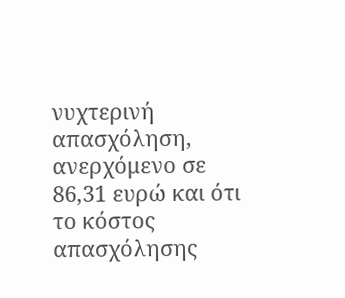νυχτερινή απασχόληση, ανερχόμενο σε 86,31 ευρώ και ότι το κόστος απασχόλησης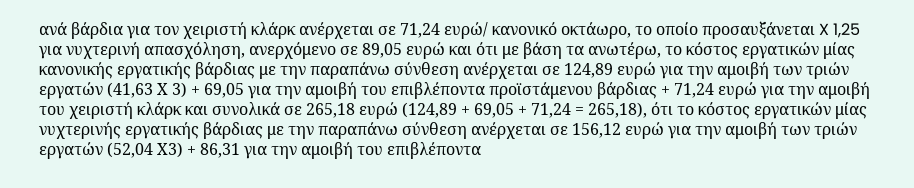ανά βάρδια για τον χειριστή κλάρκ ανέρχεται σε 71,24 ευρώ/ κανονικό οκτάωρο, το οποίο προσαυξάνεται X 1,25 για νυχτερινή απασχόληση, ανερχόμενο σε 89,05 ευρώ και ότι με βάση τα ανωτέρω, το κόστος εργατικών μίας κανονικής εργατικής βάρδιας με την παραπάνω σύνθεση ανέρχεται σε 124,89 ευρώ για την αμοιβή των τριών εργατών (41,63 Χ 3) + 69,05 για την αμοιβή του επιβλέποντα προϊστάμενου βάρδιας + 71,24 ευρώ για την αμοιβή του χειριστή κλάρκ και συνολικά σε 265,18 ευρώ (124,89 + 69,05 + 71,24 = 265,18), ότι το κόστος εργατικών μίας νυχτερινής εργατικής βάρδιας με την παραπάνω σύνθεση ανέρχεται σε 156,12 ευρώ για την αμοιβή των τριών εργατών (52,04 Χ3) + 86,31 για την αμοιβή του επιβλέποντα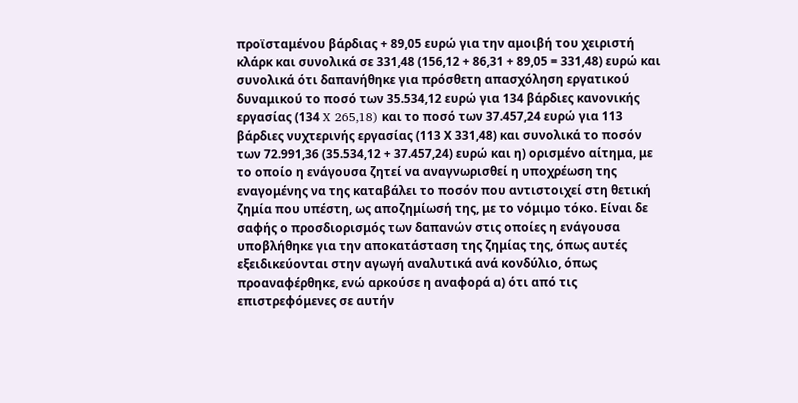προϊσταμένου βάρδιας + 89,05 ευρώ για την αμοιβή του χειριστή κλάρκ και συνολικά σε 331,48 (156,12 + 86,31 + 89,05 = 331,48) ευρώ και συνολικά ότι δαπανήθηκε για πρόσθετη απασχόληση εργατικού δυναμικού το ποσό των 35.534,12 ευρώ για 134 βάρδιες κανονικής εργασίας (134 X 265,18) και το ποσό των 37.457,24 ευρώ για 113 βάρδιες νυχτερινής εργασίας (113 Χ 331,48) και συνολικά το ποσόν των 72.991,36 (35.534,12 + 37.457,24) ευρώ και η) ορισμένο αίτημα, με το οποίο η ενάγουσα ζητεί να αναγνωρισθεί η υποχρέωση της εναγομένης να της καταβάλει το ποσόν που αντιστοιχεί στη θετική ζημία που υπέστη, ως αποζημίωσή της, με το νόμιμο τόκο. Είναι δε σαφής ο προσδιορισμός των δαπανών στις οποίες η ενάγουσα υποβλήθηκε για την αποκατάσταση της ζημίας της, όπως αυτές εξειδικεύονται στην αγωγή αναλυτικά ανά κονδύλιο, όπως προαναφέρθηκε, ενώ αρκούσε η αναφορά α) ότι από τις επιστρεφόμενες σε αυτήν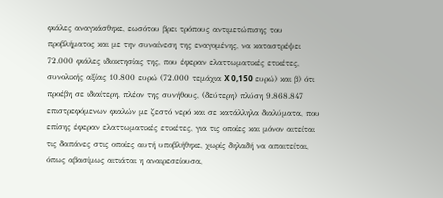φιάλες αναγκάσθηκε, εωσότου βρει τρόπους αντιμετώπισης του προβλήματος και με την συναίνεση της εναγομένης, να καταστρέψει 72.000 φιάλες ιδιοκτησίας της, που έφεραν ελαττωματικές ετικέτες, συνολικής αξίας 10.800 ευρώ (72.000 τεμάχια X 0,150 ευρώ) και β) ότι προέβη σε ιδιαίτερη, πλέον της συνήθους, (δεύτερη) πλύση 9.868.847 επιστρεφόμενων φιαλών με ζεστό νερό και σε κατάλληλα διαλύματα, που επίσης έφεραν ελαττωματικές ετικέτες, για τις οποίες και μόνον αιτείται τις δαπάνες στις οποίες αυτή υποβλήθηκε, χωρίς δηλαδή να απαιτείται, όπως αβασίμως αιτιάται η αναιρεσείουσα,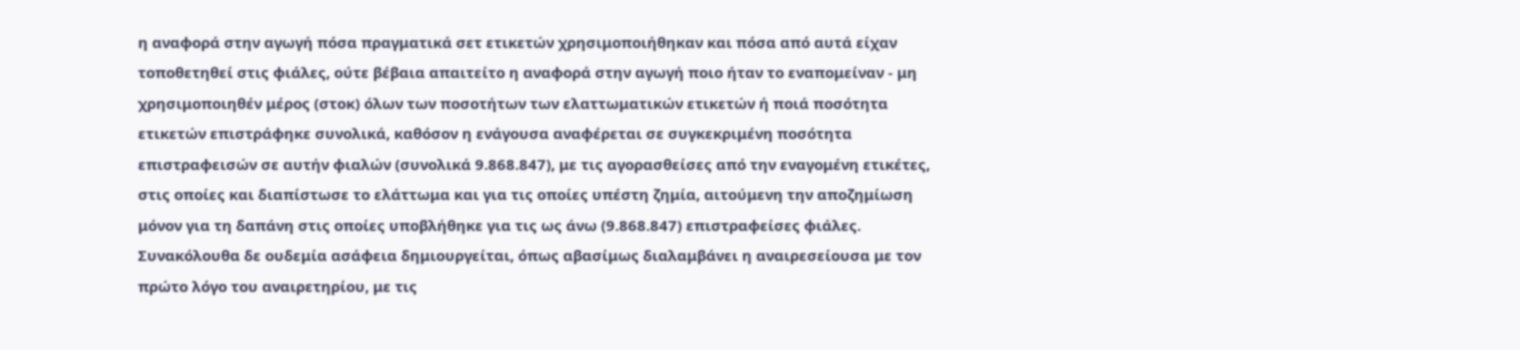η αναφορά στην αγωγή πόσα πραγματικά σετ ετικετών χρησιμοποιήθηκαν και πόσα από αυτά είχαν τοποθετηθεί στις φιάλες, ούτε βέβαια απαιτείτο η αναφορά στην αγωγή ποιο ήταν το εναπομείναν - μη χρησιμοποιηθέν μέρος (στοκ) όλων των ποσοτήτων των ελαττωματικών ετικετών ή ποιά ποσότητα ετικετών επιστράφηκε συνολικά, καθόσον η ενάγουσα αναφέρεται σε συγκεκριμένη ποσότητα επιστραφεισών σε αυτήν φιαλών (συνολικά 9.868.847), με τις αγορασθείσες από την εναγομένη ετικέτες, στις οποίες και διαπίστωσε το ελάττωμα και για τις οποίες υπέστη ζημία, αιτούμενη την αποζημίωση μόνον για τη δαπάνη στις οποίες υποβλήθηκε για τις ως άνω (9.868.847) επιστραφείσες φιάλες. Συνακόλουθα δε ουδεμία ασάφεια δημιουργείται, όπως αβασίμως διαλαμβάνει η αναιρεσείουσα με τον πρώτο λόγο του αναιρετηρίου, με τις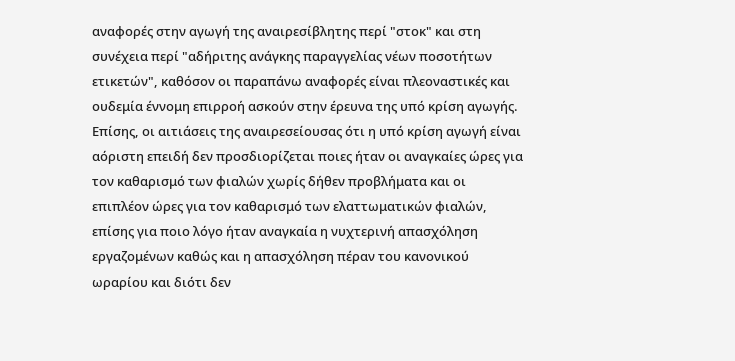αναφορές στην αγωγή της αναιρεσίβλητης περί "στοκ" και στη συνέχεια περί "αδήριτης ανάγκης παραγγελίας νέων ποσοτήτων ετικετών", καθόσον οι παραπάνω αναφορές είναι πλεοναστικές και ουδεμία έννομη επιρροή ασκούν στην έρευνα της υπό κρίση αγωγής. Επίσης, οι αιτιάσεις της αναιρεσείουσας ότι η υπό κρίση αγωγή είναι αόριστη επειδή δεν προσδιορίζεται ποιες ήταν οι αναγκαίες ώρες για τον καθαρισμό των φιαλών χωρίς δήθεν προβλήματα και οι επιπλέον ώρες για τον καθαρισμό των ελαττωματικών φιαλών, επίσης για ποιο λόγο ήταν αναγκαία η νυχτερινή απασχόληση εργαζομένων καθώς και η απασχόληση πέραν του κανονικού ωραρίου και διότι δεν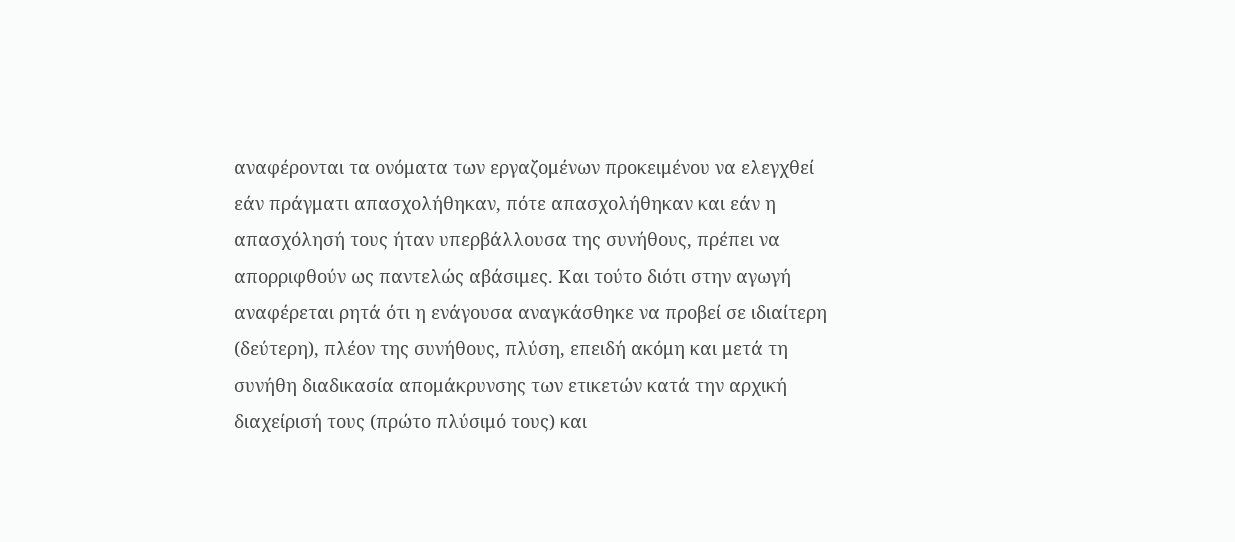αναφέρονται τα ονόματα των εργαζομένων προκειμένου να ελεγχθεί εάν πράγματι απασχολήθηκαν, πότε απασχολήθηκαν και εάν η απασχόλησή τους ήταν υπερβάλλουσα της συνήθους, πρέπει να απορριφθούν ως παντελώς αβάσιμες. Και τούτο διότι στην αγωγή αναφέρεται ρητά ότι η ενάγουσα αναγκάσθηκε να προβεί σε ιδιαίτερη (δεύτερη), πλέον της συνήθους, πλύση, επειδή ακόμη και μετά τη συνήθη διαδικασία απομάκρυνσης των ετικετών κατά την αρχική διαχείρισή τους (πρώτο πλύσιμό τους) και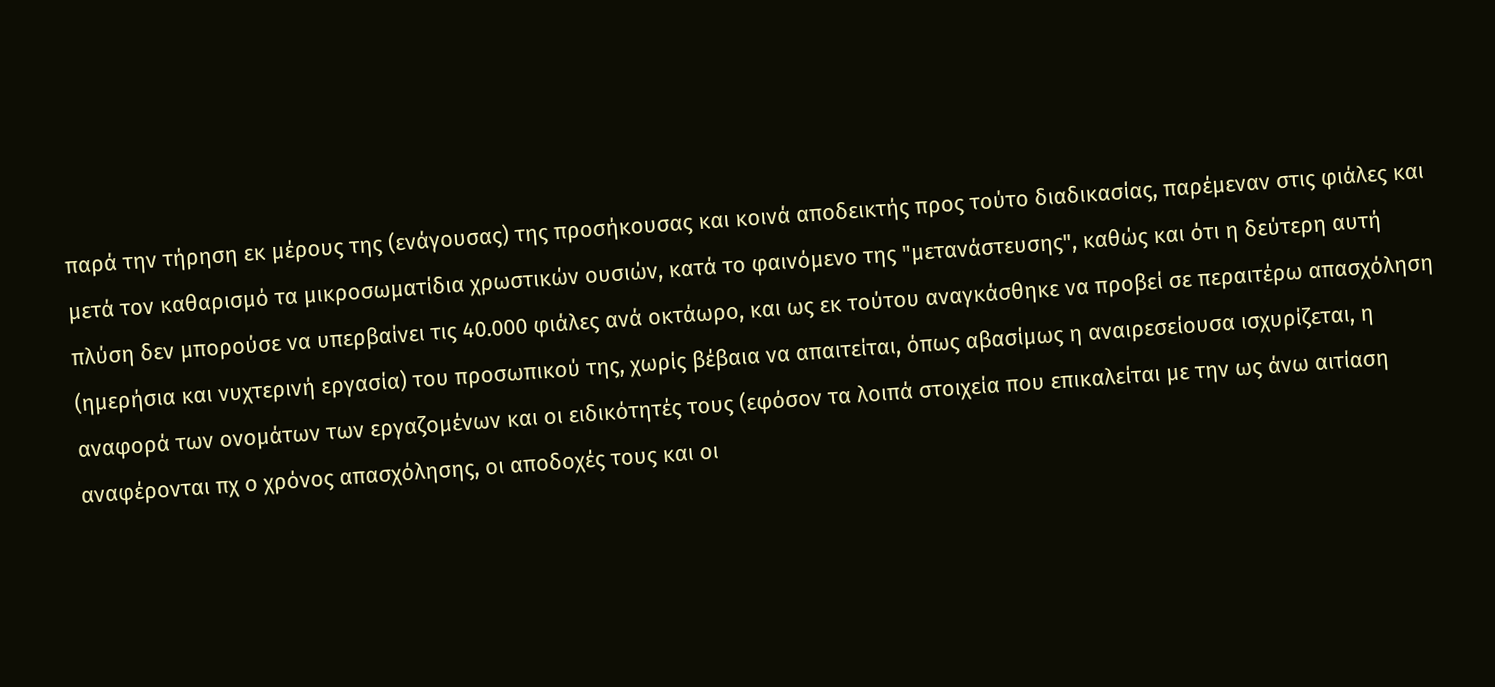παρά την τήρηση εκ μέρους της (ενάγουσας) της προσήκουσας και κοινά αποδεικτής προς τούτο διαδικασίας, παρέμεναν στις φιάλες και μετά τον καθαρισμό τα μικροσωματίδια χρωστικών ουσιών, κατά το φαινόμενο της "μετανάστευσης", καθώς και ότι η δεύτερη αυτή πλύση δεν μπορούσε να υπερβαίνει τις 40.000 φιάλες ανά οκτάωρο, και ως εκ τούτου αναγκάσθηκε να προβεί σε περαιτέρω απασχόληση (ημερήσια και νυχτερινή εργασία) του προσωπικού της, χωρίς βέβαια να απαιτείται, όπως αβασίμως η αναιρεσείουσα ισχυρίζεται, η αναφορά των ονομάτων των εργαζομένων και οι ειδικότητές τους (εφόσον τα λοιπά στοιχεία που επικαλείται με την ως άνω αιτίαση αναφέρονται πχ ο χρόνος απασχόλησης, οι αποδοχές τους και οι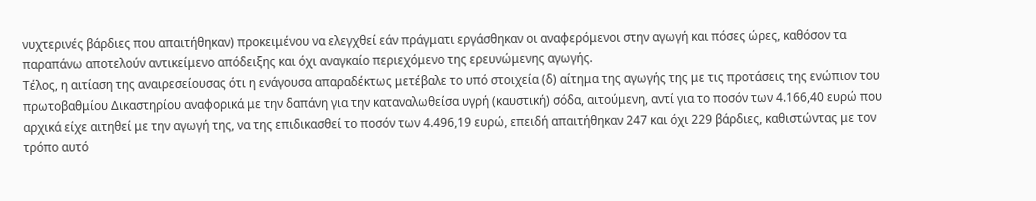νυχτερινές βάρδιες που απαιτήθηκαν) προκειμένου να ελεγχθεί εάν πράγματι εργάσθηκαν οι αναφερόμενοι στην αγωγή και πόσες ώρες, καθόσον τα παραπάνω αποτελούν αντικείμενο απόδειξης και όχι αναγκαίο περιεχόμενο της ερευνώμενης αγωγής.
Τέλος, η αιτίαση της αναιρεσείουσας ότι η ενάγουσα απαραδέκτως μετέβαλε το υπό στοιχεία (δ) αίτημα της αγωγής της με τις προτάσεις της ενώπιον του πρωτοβαθμίου Δικαστηρίου αναφορικά με την δαπάνη για την καταναλωθείσα υγρή (καυστική) σόδα, αιτούμενη, αντί για το ποσόν των 4.166,40 ευρώ που αρχικά είχε αιτηθεί με την αγωγή της, να της επιδικασθεί το ποσόν των 4.496,19 ευρώ, επειδή απαιτήθηκαν 247 και όχι 229 βάρδιες, καθιστώντας με τον τρόπο αυτό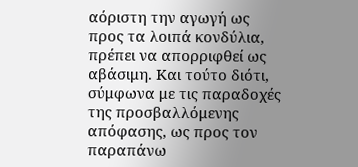αόριστη την αγωγή ως προς τα λοιπά κονδύλια, πρέπει να απορριφθεί ως αβάσιμη. Και τούτο διότι, σύμφωνα με τις παραδοχές της προσβαλλόμενης απόφασης, ως προς τον παραπάνω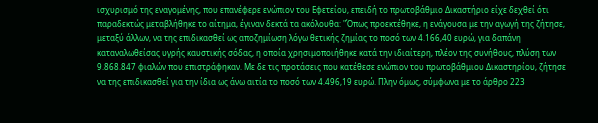ισχυρισμό της εναγομένης, που επανέφερε ενώπιον του Εφετείου, επειδή το πρωτοβάθμιο Δικαστήριο είχε δεχθεί ότι παραδεκτώς μεταβλήθηκε το αίτημα, έγιναν δεκτά τα ακόλουθα: "Όπως προεκτέθηκε, η ενάγουσα με την αγωγή της ζήτησε, μεταξύ άλλων, να της επιδικασθεί ως αποζημίωση λόγω θετικής ζημίας το ποσό των 4.166,40 ευρώ, για δαπάνη καταναλωθείσας υγρής καυστικής σόδας, η οποία χρησιμοποιήθηκε κατά την ιδιαίτερη, πλέον της συνήθους, πλύση των 9.868.847 φιαλών που επιστράφηκαν. Με δε τις προτάσεις που κατέθεσε ενώπιον του πρωτοβάθμιου Δικαστηρίου, ζήτησε να της επιδικασθεί για την ίδια ως άνω αιτία το ποσό των 4.496,19 ευρώ. Πλην όμως, σύμφωνα με το άρθρο 223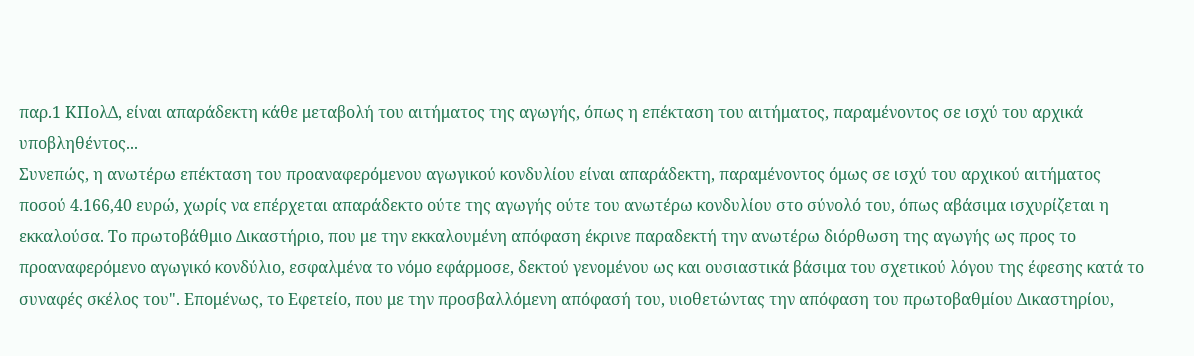παρ.1 ΚΠολΔ, είναι απαράδεκτη κάθε μεταβολή του αιτήματος της αγωγής, όπως η επέκταση του αιτήματος, παραμένοντος σε ισχύ του αρχικά υποβληθέντος...
Συνεπώς, η ανωτέρω επέκταση του προαναφερόμενου αγωγικού κονδυλίου είναι απαράδεκτη, παραμένοντος όμως σε ισχύ του αρχικού αιτήματος ποσού 4.166,40 ευρώ, χωρίς να επέρχεται απαράδεκτο ούτε της αγωγής ούτε του ανωτέρω κονδυλίου στο σύνολό του, όπως αβάσιμα ισχυρίζεται η εκκαλούσα. Το πρωτοβάθμιο Δικαστήριο, που με την εκκαλουμένη απόφαση έκρινε παραδεκτή την ανωτέρω διόρθωση της αγωγής ως προς το προαναφερόμενο αγωγικό κονδύλιο, εσφαλμένα το νόμο εφάρμοσε, δεκτού γενομένου ως και ουσιαστικά βάσιμα του σχετικού λόγου της έφεσης κατά το συναφές σκέλος του". Επομένως, το Εφετείο, που με την προσβαλλόμενη απόφασή του, υιοθετώντας την απόφαση του πρωτοβαθμίου Δικαστηρίου,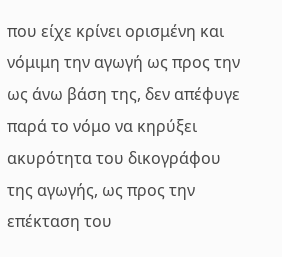που είχε κρίνει ορισμένη και νόμιμη την αγωγή ως προς την ως άνω βάση της, δεν απέφυγε παρά το νόμο να κηρύξει ακυρότητα του δικογράφου της αγωγής, ως προς την επέκταση του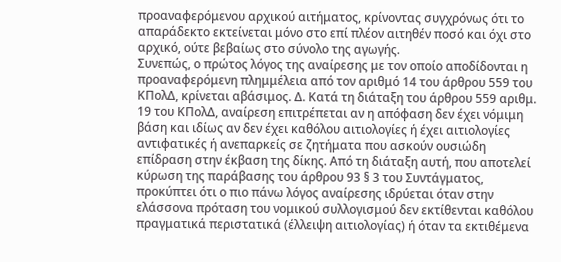προαναφερόμενου αρχικού αιτήματος, κρίνοντας συγχρόνως ότι το απαράδεκτο εκτείνεται μόνο στο επί πλέον αιτηθέν ποσό και όχι στο αρχικό, ούτε βεβαίως στο σύνολο της αγωγής.
Συνεπώς, ο πρώτος λόγος της αναίρεσης με τον οποίο αποδίδονται η προαναφερόμενη πλημμέλεια από τον αριθμό 14 του άρθρου 559 του ΚΠολΔ, κρίνεται αβάσιμος. Δ. Κατά τη διάταξη του άρθρου 559 αριθμ. 19 του ΚΠολΔ, αναίρεση επιτρέπεται αν η απόφαση δεν έχει νόμιμη βάση και ιδίως αν δεν έχει καθόλου αιτιολογίες ή έχει αιτιολογίες αντιφατικές ή ανεπαρκείς σε ζητήματα που ασκούν ουσιώδη επίδραση στην έκβαση της δίκης. Από τη διάταξη αυτή, που αποτελεί κύρωση της παράβασης του άρθρου 93 § 3 του Συντάγματος, προκύπτει ότι ο πιο πάνω λόγος αναίρεσης ιδρύεται όταν στην ελάσσονα πρόταση του νομικού συλλογισμού δεν εκτίθενται καθόλου πραγματικά περιστατικά (έλλειψη αιτιολογίας) ή όταν τα εκτιθέμενα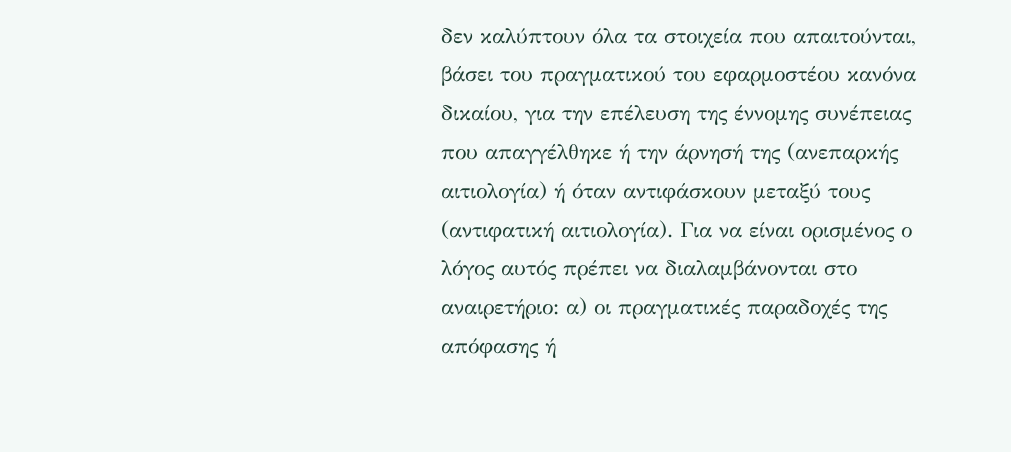δεν καλύπτουν όλα τα στοιχεία που απαιτούνται, βάσει του πραγματικού του εφαρμοστέου κανόνα δικαίου, για την επέλευση της έννομης συνέπειας που απαγγέλθηκε ή την άρνησή της (ανεπαρκής αιτιολογία) ή όταν αντιφάσκουν μεταξύ τους (αντιφατική αιτιολογία). Για να είναι ορισμένος ο λόγος αυτός πρέπει να διαλαμβάνονται στο αναιρετήριο: α) οι πραγματικές παραδοχές της απόφασης ή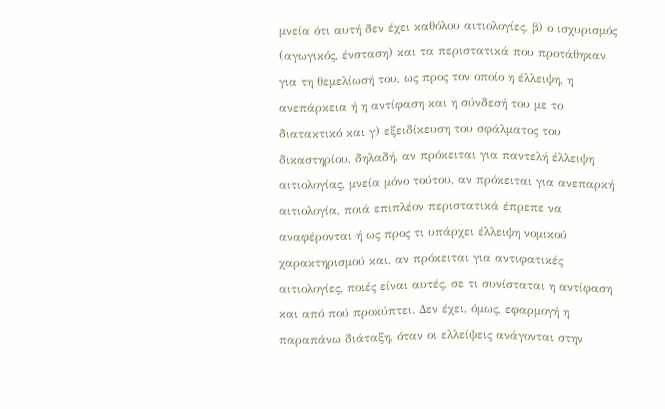μνεία ότι αυτή δεν έχει καθόλου αιτιολογίες, β) ο ισχυρισμός (αγωγικός, ένσταση) και τα περιστατικά που προτάθηκαν για τη θεμελίωσή του, ως προς τον οποίο η έλλειψη, η ανεπάρκεια ή η αντίφαση και η σύνδεσή του με το διατακτικό και γ) εξειδίκευση του σφάλματος του δικαστηρίου, δηλαδή, αν πρόκειται για παντελή έλλειψη αιτιολογίας, μνεία μόνο τούτου, αν πρόκειται για ανεπαρκή αιτιολογία, ποιά επιπλέον περιστατικά έπρεπε να αναφέρονται ή ως προς τι υπάρχει έλλειψη νομικού χαρακτηρισμού και, αν πρόκειται για αντιφατικές αιτιολογίες, ποιές είναι αυτές, σε τι συνίσταται η αντίφαση και από πού προκύπτει. Δεν έχει, όμως, εφαρμογή η παραπάνω διάταξη, όταν οι ελλείψεις ανάγονται στην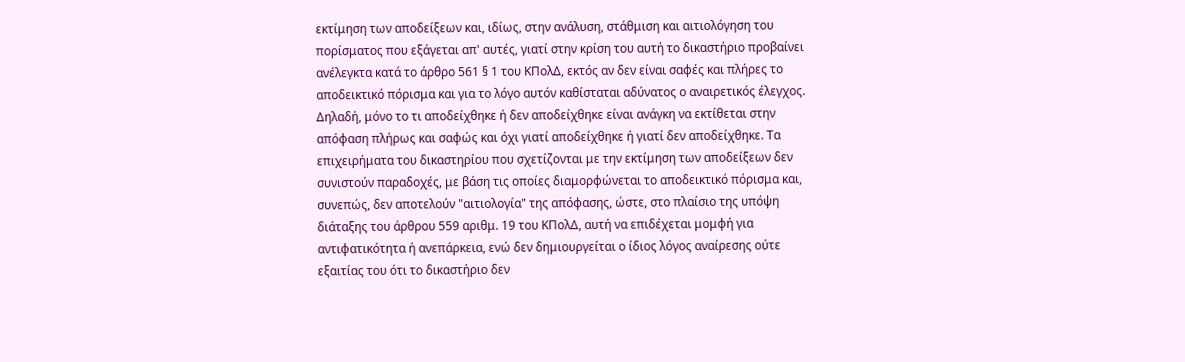εκτίμηση των αποδείξεων και, ιδίως, στην ανάλυση, στάθμιση και αιτιολόγηση του πορίσματος που εξάγεται απ' αυτές, γιατί στην κρίση του αυτή το δικαστήριο προβαίνει ανέλεγκτα κατά το άρθρο 561 § 1 του ΚΠολΔ, εκτός αν δεν είναι σαφές και πλήρες το αποδεικτικό πόρισμα και για το λόγο αυτόν καθίσταται αδύνατος ο αναιρετικός έλεγχος. Δηλαδή, μόνο το τι αποδείχθηκε ή δεν αποδείχθηκε είναι ανάγκη να εκτίθεται στην απόφαση πλήρως και σαφώς και όχι γιατί αποδείχθηκε ή γιατί δεν αποδείχθηκε. Τα επιχειρήματα του δικαστηρίου που σχετίζονται με την εκτίμηση των αποδείξεων δεν συνιστούν παραδοχές, με βάση τις οποίες διαμορφώνεται το αποδεικτικό πόρισμα και, συνεπώς, δεν αποτελούν "αιτιολογία" της απόφασης, ώστε, στο πλαίσιο της υπόψη διάταξης του άρθρου 559 αριθμ. 19 του ΚΠολΔ, αυτή να επιδέχεται μομφή για αντιφατικότητα ή ανεπάρκεια, ενώ δεν δημιουργείται ο ίδιος λόγος αναίρεσης ούτε εξαιτίας του ότι το δικαστήριο δεν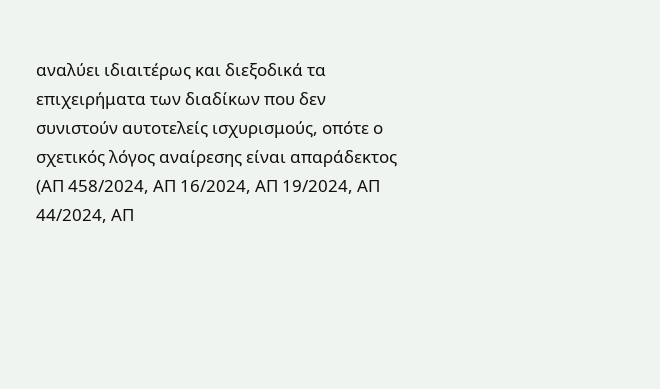αναλύει ιδιαιτέρως και διεξοδικά τα επιχειρήματα των διαδίκων που δεν συνιστούν αυτοτελείς ισχυρισμούς, οπότε ο σχετικός λόγος αναίρεσης είναι απαράδεκτος (ΑΠ 458/2024, ΑΠ 16/2024, ΑΠ 19/2024, ΑΠ 44/2024, ΑΠ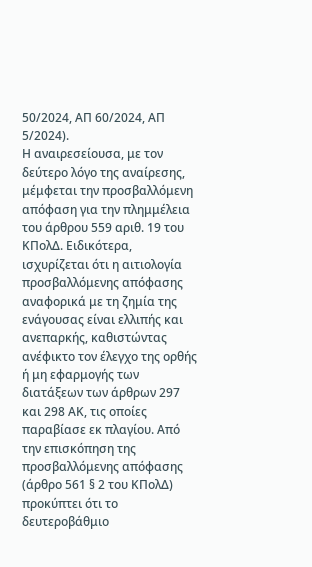50/2024, ΑΠ 60/2024, ΑΠ 5/2024).
Η αναιρεσείουσα, με τον δεύτερο λόγο της αναίρεσης, μέμφεται την προσβαλλόμενη απόφαση για την πλημμέλεια του άρθρου 559 αριθ. 19 του ΚΠολΔ. Ειδικότερα, ισχυρίζεται ότι η αιτιολογία προσβαλλόμενης απόφασης αναφορικά με τη ζημία της ενάγουσας είναι ελλιπής και ανεπαρκής, καθιστώντας ανέφικτο τον έλεγχο της ορθής ή μη εφαρμογής των διατάξεων των άρθρων 297 και 298 ΑΚ, τις οποίες παραβίασε εκ πλαγίου. Από την επισκόπηση της προσβαλλόμενης απόφασης (άρθρο 561 § 2 του ΚΠολΔ) προκύπτει ότι το δευτεροβάθμιο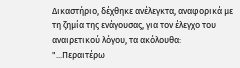Δικαστήριο, δέχθηκε ανέλεγκτα, αναφορικά με τη ζημία της ενάγουσας, για τον έλεγχο του αναιρετικού λόγου, τα ακόλουθα: "...Περαιτέρω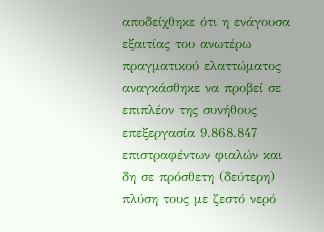αποδείχθηκε ότι η ενάγουσα εξαιτίας του ανωτέρω πραγματικού ελαττώματος αναγκάσθηκε να προβεί σε επιπλέον της συνήθους επεξεργασία 9.868.847 επιστραφέντων φιαλών και δη σε πρόσθετη (δεύτερη) πλύση τους με ζεστό νερό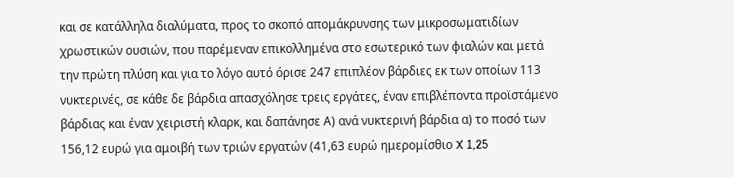και σε κατάλληλα διαλύματα, προς το σκοπό απομάκρυνσης των μικροσωματιδίων χρωστικών ουσιών, που παρέμεναν επικολλημένα στο εσωτερικό των φιαλών και μετά την πρώτη πλύση και για το λόγο αυτό όρισε 247 επιπλέον βάρδιες εκ των οποίων 113 νυκτερινές, σε κάθε δε βάρδια απασχόλησε τρεις εργάτες, έναν επιβλέποντα προϊστάμενο βάρδιας και έναν χειριστή κλαρκ, και δαπάνησε Α) ανά νυκτερινή βάρδια α) το ποσό των 156,12 ευρώ για αμοιβή των τριών εργατών (41,63 ευρώ ημερομίσθιο X 1,25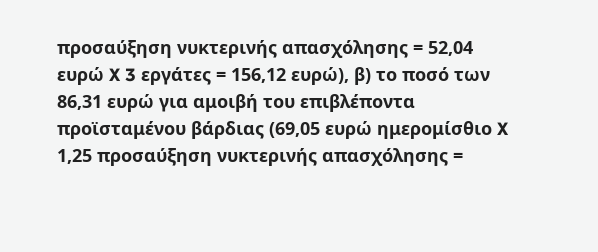προσαύξηση νυκτερινής απασχόλησης = 52,04 ευρώ X 3 εργάτες = 156,12 ευρώ), β) το ποσό των 86,31 ευρώ για αμοιβή του επιβλέποντα προϊσταμένου βάρδιας (69,05 ευρώ ημερομίσθιο X 1,25 προσαύξηση νυκτερινής απασχόλησης =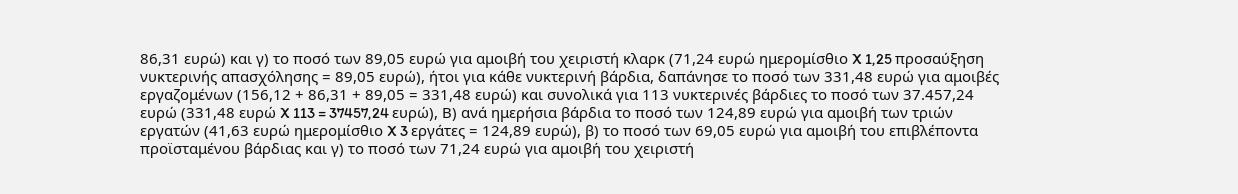86,31 ευρώ) και γ) το ποσό των 89,05 ευρώ για αμοιβή του χειριστή κλαρκ (71,24 ευρώ ημερομίσθιο X 1,25 προσαύξηση νυκτερινής απασχόλησης = 89,05 ευρώ), ήτοι για κάθε νυκτερινή βάρδια, δαπάνησε το ποσό των 331,48 ευρώ για αμοιβές εργαζομένων (156,12 + 86,31 + 89,05 = 331,48 ευρώ) και συνολικά για 113 νυκτερινές βάρδιες το ποσό των 37.457,24 ευρώ (331,48 ευρώ X 113 = 37457,24 ευρώ), Β) ανά ημερήσια βάρδια το ποσό των 124,89 ευρώ για αμοιβή των τριών εργατών (41,63 ευρώ ημερομίσθιο X 3 εργάτες = 124,89 ευρώ), β) το ποσό των 69,05 ευρώ για αμοιβή του επιβλέποντα προϊσταμένου βάρδιας και γ) το ποσό των 71,24 ευρώ για αμοιβή του χειριστή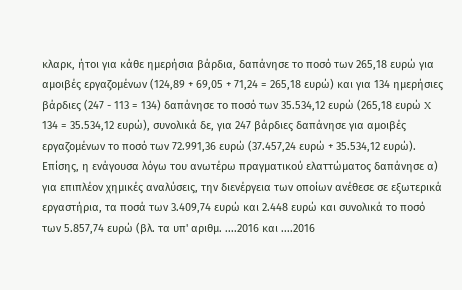κλαρκ, ήτοι για κάθε ημερήσια βάρδια, δαπάνησε το ποσό των 265,18 ευρώ για αμοιβές εργαζομένων (124,89 + 69,05 + 71,24 = 265,18 ευρώ) και για 134 ημερήσιες βάρδιες (247 - 113 = 134) δαπάνησε το ποσό των 35.534,12 ευρώ (265,18 ευρώ X 134 = 35.534,12 ευρώ), συνολικά δε, για 247 βάρδιες δαπάνησε για αμοιβές εργαζομένων το ποσό των 72.991,36 ευρώ (37.457,24 ευρώ + 35.534,12 ευρώ). Επίσης, η ενάγουσα λόγω του ανωτέρω πραγματικού ελαττώματος δαπάνησε α) για επιπλέον χημικές αναλύσεις, την διενέργεια των οποίων ανέθεσε σε εξωτερικά εργαστήρια, τα ποσά των 3.409,74 ευρώ και 2.448 ευρώ και συνολικά το ποσό των 5.857,74 ευρώ (βλ. τα υπ' αριθμ. ....2016 και ....2016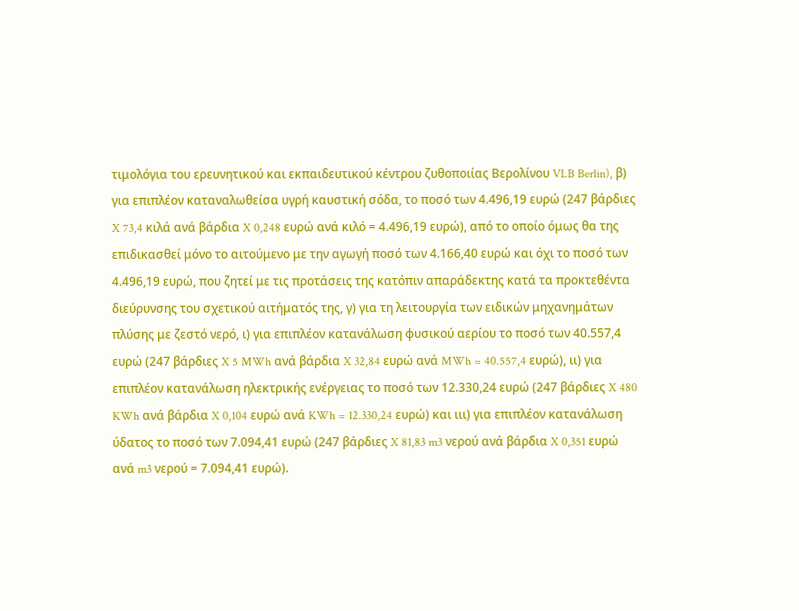τιμολόγια του ερευνητικού και εκπαιδευτικού κέντρου ζυθοποιίας Βερολίνου VLB Berlin), β) για επιπλέον καταναλωθείσα υγρή καυστική σόδα, το ποσό των 4.496,19 ευρώ (247 βάρδιες X 73,4 κιλά ανά βάρδια X 0,248 ευρώ ανά κιλό = 4.496,19 ευρώ), από το οποίο όμως θα της επιδικασθεί μόνο το αιτούμενο με την αγωγή ποσό των 4.166,40 ευρώ και όχι το ποσό των 4.496,19 ευρώ, που ζητεί με τις προτάσεις της κατόπιν απαράδεκτης κατά τα προκτεθέντα διεύρυνσης του σχετικού αιτήματός της, γ) για τη λειτουργία των ειδικών μηχανημάτων πλύσης με ζεστό νερό, ι) για επιπλέον κατανάλωση φυσικού αερίου το ποσό των 40.557,4 ευρώ (247 βάρδιες X 5 MWh ανά βάρδια X 32,84 ευρώ ανά MWh = 40.557,4 ευρώ), ιι) για επιπλέον κατανάλωση ηλεκτρικής ενέργειας το ποσό των 12.330,24 ευρώ (247 βάρδιες X 480 KWh ανά βάρδια X 0,104 ευρώ ανά KWh = 12.330,24 ευρώ) και ιιι) για επιπλέον κατανάλωση ύδατος το ποσό των 7.094,41 ευρώ (247 βάρδιες X 81,83 m3 νερού ανά βάρδια X 0,351 ευρώ ανά m3 νερού = 7.094,41 ευρώ).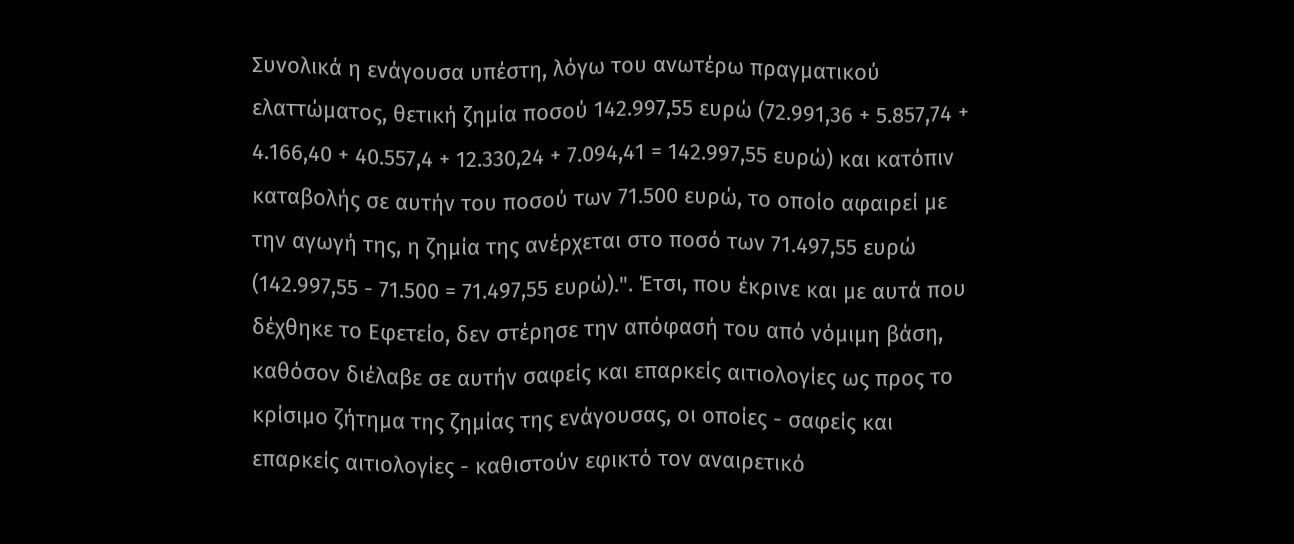Συνολικά η ενάγουσα υπέστη, λόγω του ανωτέρω πραγματικού ελαττώματος, θετική ζημία ποσού 142.997,55 ευρώ (72.991,36 + 5.857,74 + 4.166,40 + 40.557,4 + 12.330,24 + 7.094,41 = 142.997,55 ευρώ) και κατόπιν καταβολής σε αυτήν του ποσού των 71.500 ευρώ, το οποίο αφαιρεί με την αγωγή της, η ζημία της ανέρχεται στο ποσό των 71.497,55 ευρώ (142.997,55 - 71.500 = 71.497,55 ευρώ).". Έτσι, που έκρινε και με αυτά που δέχθηκε το Εφετείο, δεν στέρησε την απόφασή του από νόμιμη βάση, καθόσον διέλαβε σε αυτήν σαφείς και επαρκείς αιτιολογίες ως προς το κρίσιμο ζήτημα της ζημίας της ενάγουσας, οι οποίες - σαφείς και επαρκείς αιτιολογίες - καθιστούν εφικτό τον αναιρετικό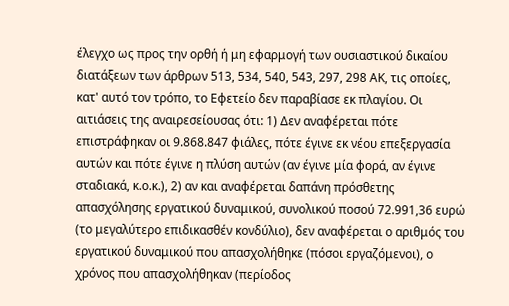έλεγχο ως προς την ορθή ή μη εφαρμογή των ουσιαστικού δικαίου διατάξεων των άρθρων 513, 534, 540, 543, 297, 298 ΑΚ, τις οποίες, κατ' αυτό τον τρόπο, το Εφετείο δεν παραβίασε εκ πλαγίου. Οι αιτιάσεις της αναιρεσείουσας ότι: 1) Δεν αναφέρεται πότε επιστράφηκαν οι 9.868.847 φιάλες, πότε έγινε εκ νέου επεξεργασία αυτών και πότε έγινε η πλύση αυτών (αν έγινε μία φορά, αν έγινε σταδιακά, κ.ο.κ.), 2) αν και αναφέρεται δαπάνη πρόσθετης απασχόλησης εργατικού δυναμικού, συνολικού ποσού 72.991,36 ευρώ (το μεγαλύτερο επιδικασθέν κονδύλιο), δεν αναφέρεται ο αριθμός του εργατικού δυναμικού που απασχολήθηκε (πόσοι εργαζόμενοι), ο χρόνος που απασχολήθηκαν (περίοδος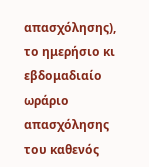απασχόλησης), το ημερήσιο κι εβδομαδιαίο ωράριο απασχόλησης του καθενός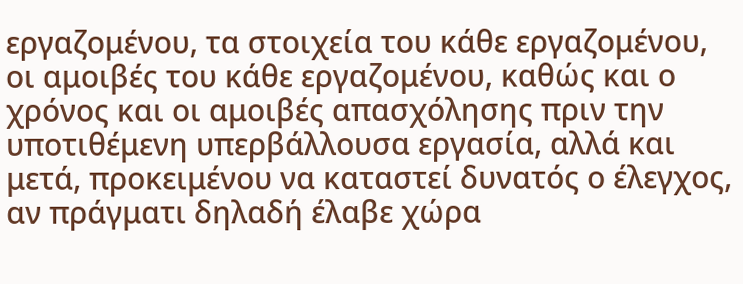εργαζομένου, τα στοιχεία του κάθε εργαζομένου, οι αμοιβές του κάθε εργαζομένου, καθώς και ο χρόνος και οι αμοιβές απασχόλησης πριν την υποτιθέμενη υπερβάλλουσα εργασία, αλλά και μετά, προκειμένου να καταστεί δυνατός ο έλεγχος, αν πράγματι δηλαδή έλαβε χώρα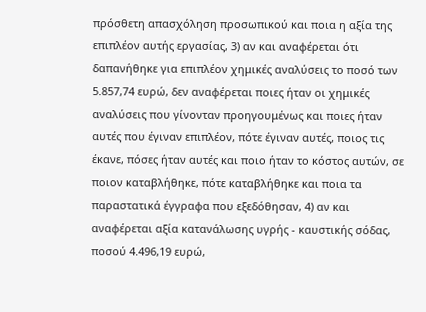πρόσθετη απασχόληση προσωπικού και ποια η αξία της επιπλέον αυτής εργασίας, 3) αν και αναφέρεται ότι δαπανήθηκε για επιπλέον χημικές αναλύσεις το ποσό των 5.857,74 ευρώ, δεν αναφέρεται ποιες ήταν οι χημικές αναλύσεις που γίνονταν προηγουμένως και ποιες ήταν αυτές που έγιναν επιπλέον, πότε έγιναν αυτές, ποιος τις έκανε, πόσες ήταν αυτές και ποιο ήταν το κόστος αυτών, σε ποιον καταβλήθηκε, πότε καταβλήθηκε και ποια τα παραστατικά έγγραφα που εξεδόθησαν, 4) αν και αναφέρεται αξία κατανάλωσης υγρής - καυστικής σόδας, ποσού 4.496,19 ευρώ,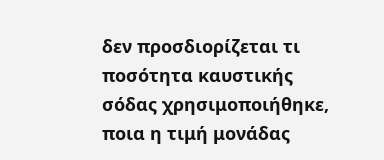δεν προσδιορίζεται τι ποσότητα καυστικής σόδας χρησιμοποιήθηκε, ποια η τιμή μονάδας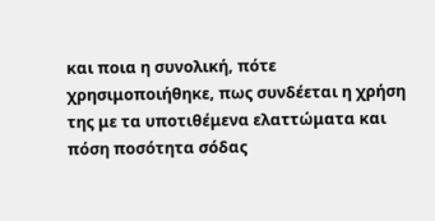και ποια η συνολική, πότε χρησιμοποιήθηκε, πως συνδέεται η χρήση της με τα υποτιθέμενα ελαττώματα και πόση ποσότητα σόδας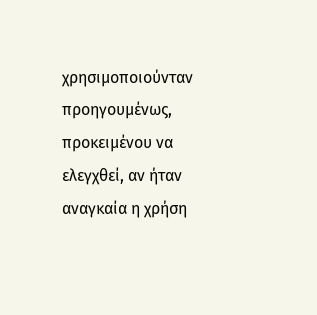χρησιμοποιούνταν προηγουμένως, προκειμένου να ελεγχθεί, αν ήταν αναγκαία η χρήση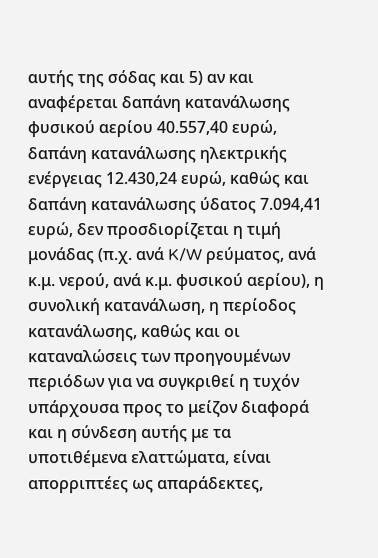αυτής της σόδας και 5) αν και αναφέρεται δαπάνη κατανάλωσης φυσικού αερίου 40.557,40 ευρώ, δαπάνη κατανάλωσης ηλεκτρικής ενέργειας 12.430,24 ευρώ, καθώς και δαπάνη κατανάλωσης ύδατος 7.094,41 ευρώ, δεν προσδιορίζεται η τιμή μονάδας (π.χ. ανά K/W ρεύματος, ανά κ.μ. νερού, ανά κ.μ. φυσικού αερίου), η συνολική κατανάλωση, η περίοδος κατανάλωσης, καθώς και οι καταναλώσεις των προηγουμένων περιόδων για να συγκριθεί η τυχόν υπάρχουσα προς το μείζον διαφορά και η σύνδεση αυτής με τα υποτιθέμενα ελαττώματα, είναι απορριπτέες ως απαράδεκτες,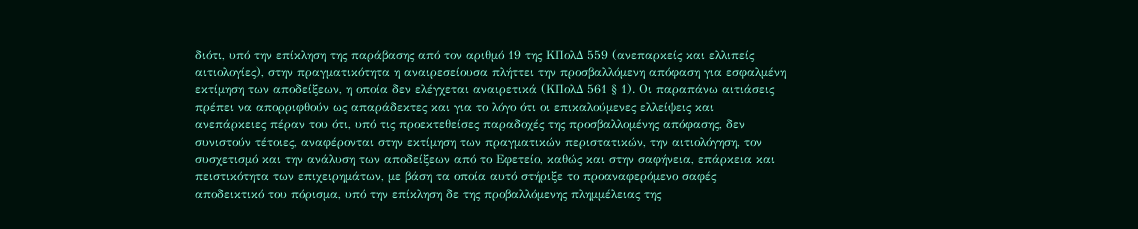διότι, υπό την επίκληση της παράβασης από τον αριθμό 19 της ΚΠολΔ 559 (ανεπαρκείς και ελλιπείς αιτιολογίες), στην πραγματικότητα η αναιρεσείουσα πλήττει την προσβαλλόμενη απόφαση για εσφαλμένη εκτίμηση των αποδείξεων, η οποία δεν ελέγχεται αναιρετικά (ΚΠολΔ 561 § 1). Οι παραπάνω αιτιάσεις πρέπει να απορριφθούν ως απαράδεκτες και για το λόγο ότι οι επικαλούμενες ελλείψεις και ανεπάρκειες πέραν του ότι, υπό τις προεκτεθείσες παραδοχές της προσβαλλομένης απόφασης, δεν συνιστούν τέτοιες, αναφέρονται στην εκτίμηση των πραγματικών περιστατικών, την αιτιολόγηση, τον συσχετισμό και την ανάλυση των αποδείξεων από το Εφετείο, καθώς και στην σαφήνεια, επάρκεια και πειστικότητα των επιχειρημάτων, με βάση τα οποία αυτό στήριξε το προαναφερόμενο σαφές αποδεικτικό του πόρισμα, υπό την επίκληση δε της προβαλλόμενης πλημμέλειας της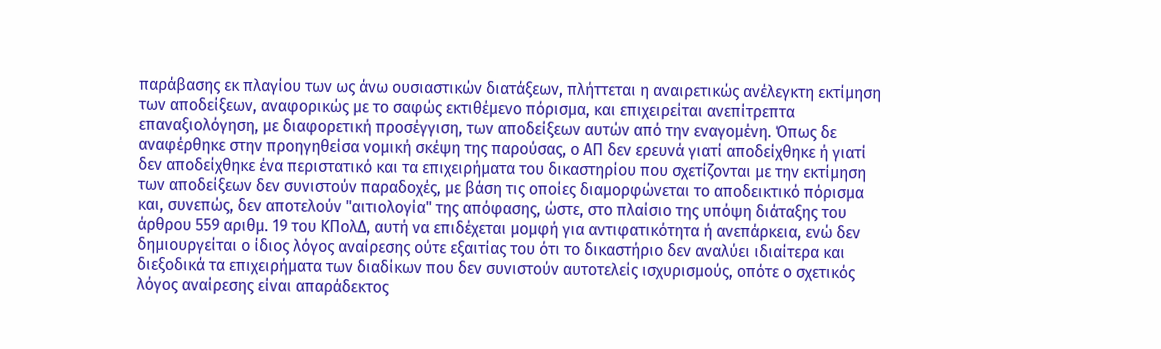παράβασης εκ πλαγίου των ως άνω ουσιαστικών διατάξεων, πλήττεται η αναιρετικώς ανέλεγκτη εκτίμηση των αποδείξεων, αναφορικώς με το σαφώς εκτιθέμενο πόρισμα, και επιχειρείται ανεπίτρεπτα επαναξιολόγηση, με διαφορετική προσέγγιση, των αποδείξεων αυτών από την εναγομένη. Όπως δε αναφέρθηκε στην προηγηθείσα νομική σκέψη της παρούσας, ο ΑΠ δεν ερευνά γιατί αποδείχθηκε ή γιατί δεν αποδείχθηκε ένα περιστατικό και τα επιχειρήματα του δικαστηρίου που σχετίζονται με την εκτίμηση των αποδείξεων δεν συνιστούν παραδοχές, με βάση τις οποίες διαμορφώνεται το αποδεικτικό πόρισμα και, συνεπώς, δεν αποτελούν "αιτιολογία" της απόφασης, ώστε, στο πλαίσιο της υπόψη διάταξης του άρθρου 559 αριθμ. 19 του ΚΠολΔ, αυτή να επιδέχεται μομφή για αντιφατικότητα ή ανεπάρκεια, ενώ δεν δημιουργείται ο ίδιος λόγος αναίρεσης ούτε εξαιτίας του ότι το δικαστήριο δεν αναλύει ιδιαίτερα και διεξοδικά τα επιχειρήματα των διαδίκων που δεν συνιστούν αυτοτελείς ισχυρισμούς, οπότε ο σχετικός λόγος αναίρεσης είναι απαράδεκτος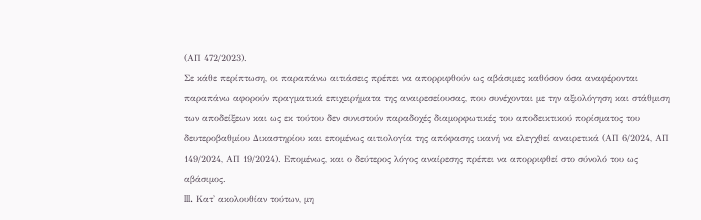(ΑΠ 472/2023).
Σε κάθε περίπτωση, οι παραπάνω αιτιάσεις πρέπει να απορριφθούν ως αβάσιμες καθόσον όσα αναφέρονται παραπάνω αφορούν πραγματικά επιχειρήματα της αναιρεσείουσας, που συνέχονται με την αξιολόγηση και στάθμιση των αποδείξεων και ως εκ τούτου δεν συνιστούν παραδοχές διαμορφωτικές του αποδεικτικού πορίσματος του δευτεροβαθμίου Δικαστηρίου και επομένως αιτιολογία της απόφασης ικανή να ελεγχθεί αναιρετικά (ΑΠ 6/2024, ΑΠ 149/2024, ΑΠ 19/2024). Επομένως, και ο δεύτερος λόγος αναίρεσης πρέπει να απορριφθεί στο σύνολό του ως αβάσιμος.
III. Κατ' ακολουθίαν τούτων, μη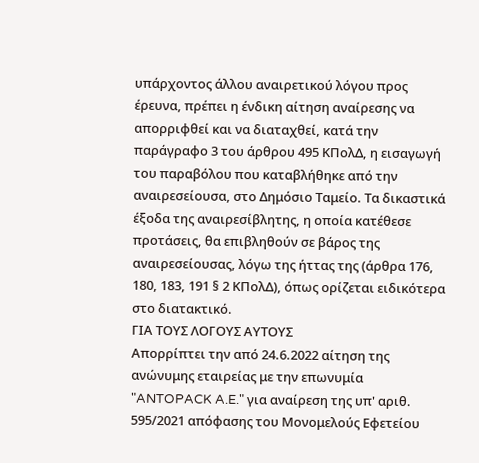υπάρχοντος άλλου αναιρετικού λόγου προς έρευνα, πρέπει η ένδικη αίτηση αναίρεσης να απορριφθεί και να διαταχθεί, κατά την παράγραφο 3 του άρθρου 495 ΚΠολΔ, η εισαγωγή του παραβόλου που καταβλήθηκε από την αναιρεσείουσα, στο Δημόσιο Ταμείο. Τα δικαστικά έξοδα της αναιρεσίβλητης, η οποία κατέθεσε προτάσεις, θα επιβληθούν σε βάρος της αναιρεσείουσας, λόγω της ήττας της (άρθρα 176, 180, 183, 191 § 2 ΚΠολΔ), όπως ορίζεται ειδικότερα στο διατακτικό.
ΓΙΑ ΤΟΥΣ ΛΟΓΟΥΣ ΑΥΤΟΥΣ
Απορρίπτει την από 24.6.2022 αίτηση της ανώνυμης εταιρείας με την επωνυμία "ANTOPACK A.E." για αναίρεση της υπ' αριθ. 595/2021 απόφασης του Μονομελούς Εφετείου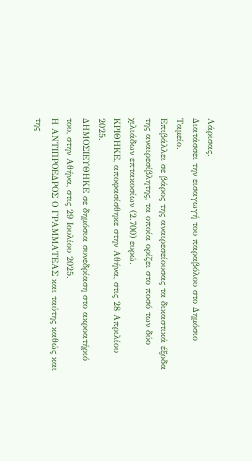Λάρισας.
Διατάσσει την εισαγωγή του παραβόλου στο Δημόσιο Ταμείο.
Επιβάλλει σε βάρος της αναιρεσείουσας τα δικαστικά έξοδα της αναιρεσίβλητης, τα οποία ορίζει στο ποσό των δύο χιλιάδων επτακοσίων (2.700) ευρώ.
ΚΡΙΘΗΚΕ, αποφασίσθηκε στην Αθήνα, στις 28 Απριλίου 2025.
ΔΗΜΟΣΙΕΥΘΗΚΕ σε δημόσια συνεδρίαση στο ακροατήριό του, στην Αθήνα, στις 29 Ιουλίου 2025.
Η ΑΝΤΙΠΡΟΕΔΡΟΣ Ο ΓΡΑΜΜΑΤΕΑΣ και ταύτης καθώς και της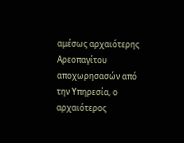αμέσως αρχαιότερης Αρεοπαγίτου αποχωρησασών από την Υπηρεσία, ο αρχαιότερος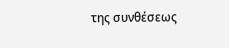της συνθέσεως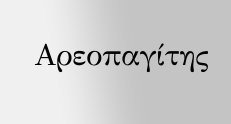Αρεοπαγίτης